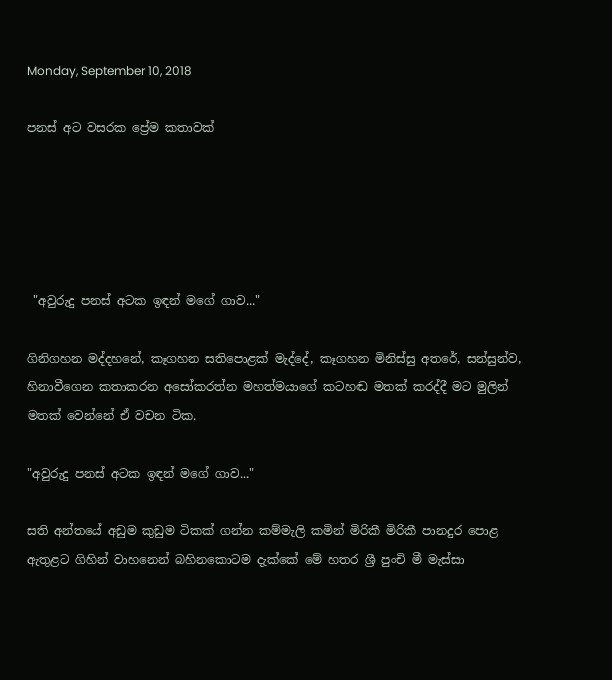Monday, September 10, 2018

පනස් අට වසරක ප්‍රේම කතාවක්





 "අවුරුදු පනස් අටක ඉඳන් මගේ ගාව..."

ගිනිගහන මද්දහනේ, කෑගහන සතිපොළක් මැද්දේ, කෑගහන මිනිස්සු අතරේ, සන්සුන්ව, හිනාවීගෙන කතාකරන අසෝකරත්න මහත්මයාගේ කටහඬ මතක් කරද්දී මට මුලින් මතක් වෙන්නේ ඒ වචන ටික.

"අවුරුදු පනස් අටක ඉඳන් මගේ ගාව..."

සති අන්තයේ අඩුම කුඩුම ටිකක් ගන්න කම්මැලි කමින් මිරිකී මිරිකී පානදුර පොළ ඇතුළට ගිහින් වාහනෙන් බහිනකොටම දැක්කේ මේ හතර ශ්‍රී පුංචි මී මැස්සා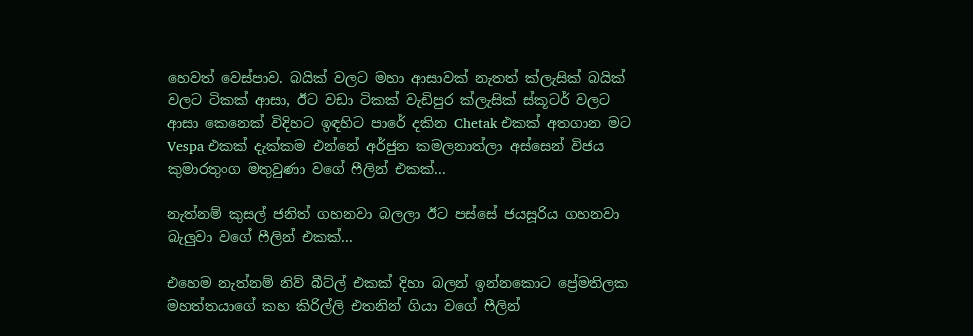හෙවත් වෙස්පාව. බයික් වලට මහා ආසාවක් නැතත් ක්ලැසික් බයික් වලට ටිකක් ආසා, ඊට වඩා ටිකක් වැඩිපුර ක්ලැසික් ස්කූටර් වලට ආසා කෙනෙක් විදිහට ඉඳහිට පාරේ දකින Chetak එකක් අතගාන මට Vespa එකක් දැක්කම එන්නේ අර්ජුන කමලනාත්ලා අස්සෙන් විජය කුමාරතුංග මතුවුණා වගේ ෆීලින් එකක්...

නැත්නම් කුසල් ජනිත් ගහනවා බලලා ඊට පස්සේ ජයසූරිය ගහනවා බැලුවා වගේ ෆීලින් එකක්...

එහෙම නැත්නම් නිව් බීට්ල් එකක් දිහා බලන් ඉන්නකොට ප්‍රේමතිලක මහත්තයාගේ කහ කිරිල්ලි එතනින් ගියා වගේ ෆීලින්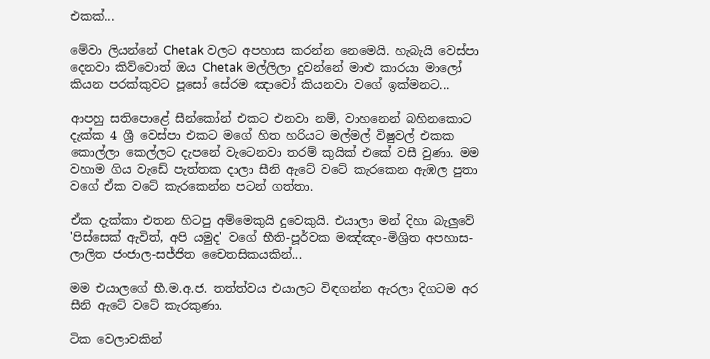එකක්...

මේවා ලියන්නේ Chetak වලට අපහාස කරන්න නෙමෙයි. හැබැයි වෙස්පා දෙනවා කිව්වොත් ඔය Chetak මල්ලිලා දුවන්නේ මාළු කාරයා මාලෝ කියන පරක්කුවට පූසෝ සේරම ඤාවෝ කියනවා වගේ ඉක්මනට...

ආපහු සතිපොළේ සීන්කෝන් එකට එනවා නම්, වාහනෙන් බහිනකොට දැක්ක 4 ශ්‍රී වෙස්පා එකට මගේ හිත හරියට මල්මල් විෂුවල් එකක කොල්ලා කෙල්ලට දැපනේ වැටෙනවා තරම් කුයික් එකේ වසී වුණා. මම වහාම ගිය වැඩේ පැත්තක දාලා සීනි ඇටේ වටේ කැරකෙන ඇඹල පුතා වගේ ඒක වටේ කැරකෙන්න පටන් ගත්තා.

ඒක දැක්කා එතන හිටපු අම්මෙකුයි දුවෙකුයි. එයාලා මන් දිහා බැලුවේ 'පිස්සෙක් ඇවිත්, අපි යමුද' වගේ භීති-පූර්වක මඤ්ඤං-මිශ්‍රිත අපහාස-ලාලිත ජංජාල-සජ්ජිත චෛතසිකයකින්...

මම එයාලගේ භී.ම.අ.ජ. තත්ත්වය එයාලට විඳගන්න ඇරලා දිගටම අර සීනි ඇටේ වටේ කැරකුණා.

ටික වෙලාවකින්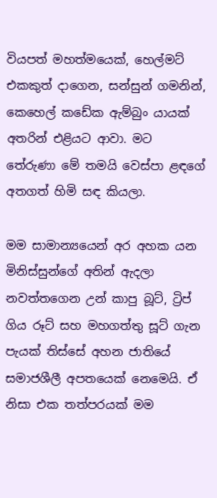වියපත් මහත්මයෙක්, හෙල්මට් එකකුත් දාගෙන, සන්සුන් ගමනින්, කෙහෙල් කඩේක ඇම්බුං යායක් අතරින් එළියට ආවා. මට තේරුණා මේ තමයි වෙස්පා ළඳගේ අතගත් හිමි සඳ කියලා.

මම සාමාන්‍යයෙන් අර අහක යන මිනිස්සුන්ගේ අතින් ඇදලා නවත්තගෙන උන් කාපු බූට්, ට්‍රිප් ගිය රූට් සහ මහගත්තු සූට් ගැන පැයක් තිස්සේ අහන ජාතියේ සමාජශීලී අපතයෙක් නෙමෙයි. ඒ නිසා එක තත්පරයක් මම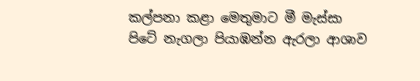කල්පනා කළා මෙතුමාට මී මැස්සා පිටේ නැගලා පියාඹන්න ඇරලා ආශාව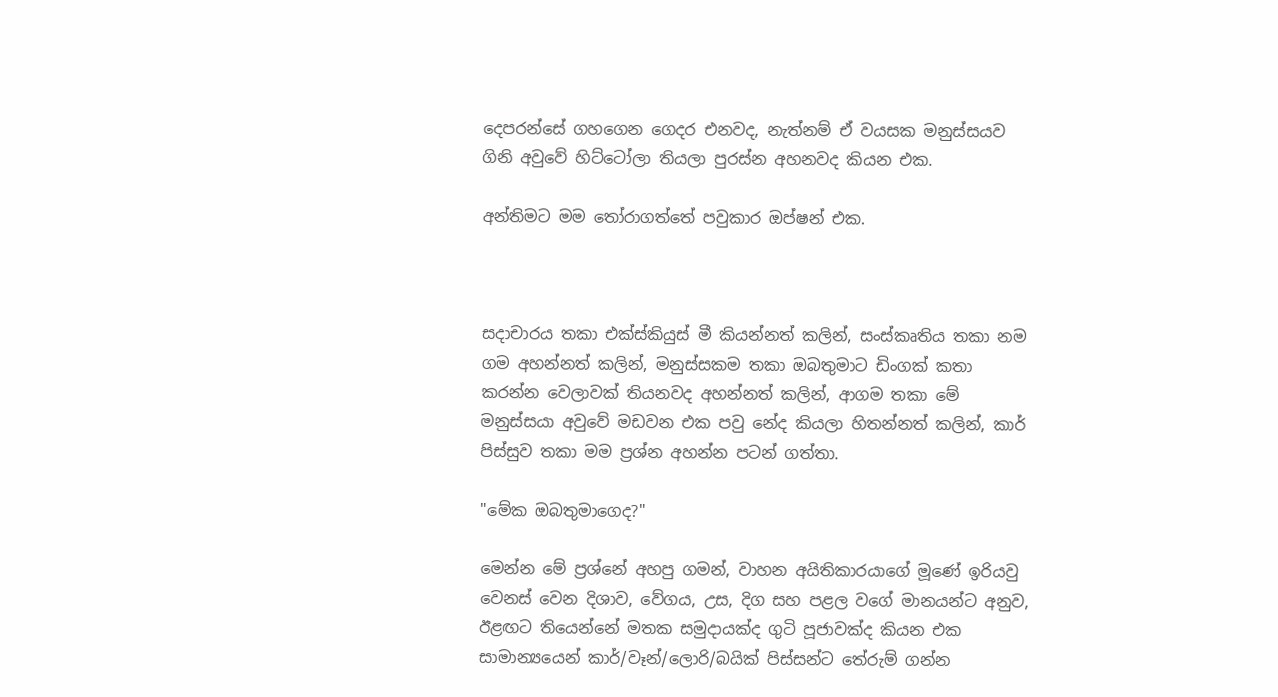දෙපරන්සේ ගහගෙන ගෙදර එනවද, නැත්නම් ඒ වයසක මනුස්සයව ගිනි අවුවේ හිට්ටෝලා තියලා පුරස්න අහනවද කියන එක.

අන්තිමට මම තෝරාගත්තේ පවුකාර ඔප්ෂන් එක.



සදාචාරය තකා එක්ස්කියුස් මී කියන්නත් කලින්, සංස්කෘතිය තකා නම ගම අහන්නත් කලින්, මනුස්සකම තකා ඔබතුමාට ඩිංගක් කතා කරන්න වෙලාවක් තියනවද අහන්නත් කලින්, ආගම තකා මේ මනුස්සයා අවුවේ මඩවන එක පවු නේද කියලා හිතන්නත් කලින්, කාර් පිස්සුව තකා මම ප්‍රශ්න අහන්න පටන් ගත්තා.

"මේක ඔබතුමාගෙද?"

මෙන්න මේ ප්‍රශ්නේ අහපු ගමන්, වාහන අයිතිකාරයාගේ මූණේ ඉරියවු වෙනස් වෙන දිශාව, වේගය, උස, දිග සහ පළල වගේ මානයන්ට අනුව, ඊළඟට තියෙන්නේ මතක සමුදායක්ද ගුටි පූජාවක්ද කියන එක සාමාන්‍යයෙන් කාර්/වෑන්/ලොරි/බයික් පිස්සන්ට තේරුම් ගන්න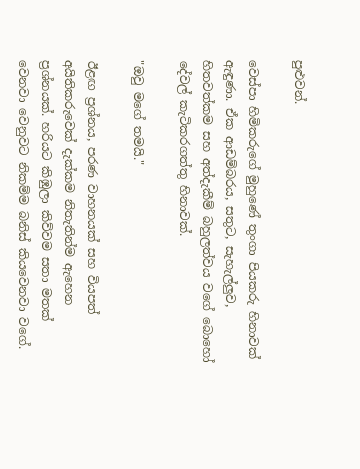පුළුවන්.

වෙස්පා හිමිකරුගේ මුහුණේ තුංගා පියකරු හිනාවක් ඇඳුණා. ඒක ආඩම්බරය, සතුට, සැහැල්ලුව, හිතවත්කම සහ අත්දැකීම් බහුලත්වය වගේ බොහෝ දේවල් කැටිකරගත්තු හිනාවක්.

"ඔවු මගේ තමයි."

ඊළඟ ප්‍රශ්නය, පරණ වාහනයක් සහ වියපත් අයිතිකරුවෙක් දැක්කම නිතැතින්ම ඇහෙන ප්‍රශ්නයක්. හරියට කිඹුලා කිව්වම සතා මතක් වෙනවා වෙනුවට නිකම්ම බනිස් කියවෙනවා වගේ.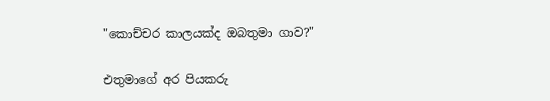"කොච්චර කාලයක්ද ඔබතුමා ගාව?"

එතුමාගේ අර පියකරු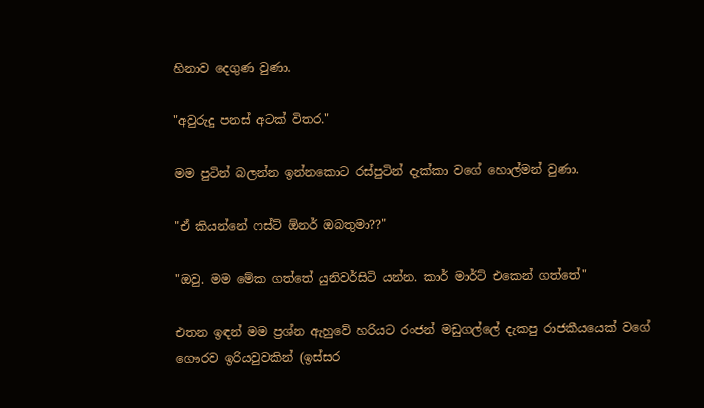හිනාව දෙගුණ වුණා.

"අවුරුදු පනස් අටක් විතර."

මම පුටින් බලන්න ඉන්නකොට රස්පුටින් දැක්කා වගේ හොල්මන් වුණා.

"ඒ කියන්නේ ෆස්ට් ඕනර් ඔබතුමා??"

"ඔවු. මම මේක ගත්තේ යුනිවර්සිටි යන්න. කාර් මාර්ට් එකෙන් ගත්තේ"

එතන ඉඳන් මම ප්‍රශ්න ඇහුවේ හරියට රංජන් මඩුගල්ලේ දැකපු රාජකීයයෙක් වගේ ගෞරව ඉරියවුවකින් (ඉස්සර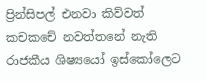ප්‍රින්සිපල් එනවා කිව්වත් කචකචේ නවත්තනේ නැති රාජකීය ශිෂ්‍යයෝ ඉස්කෝලෙට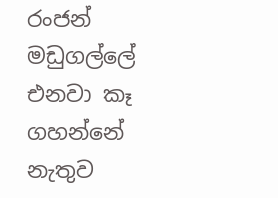රංජන් මඩුගල්ලේ එනවා කෑ ගහන්නේ නැතුව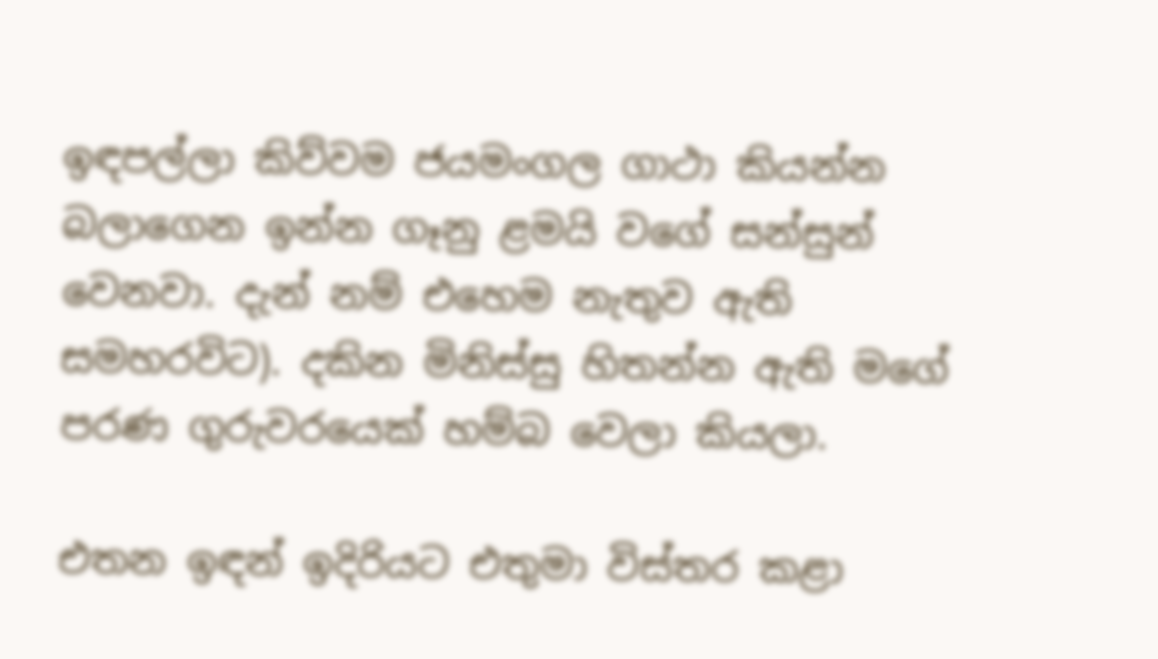ඉඳපල්ලා කිව්වම ජයමංගල ගාථා කියන්න බලාගෙන ඉන්න ගෑනු ළමයි වගේ සන්සුන් වෙනවා. දැන් නම් එහෙම නැතුව ඇති සමහරවිට). දකින මිනිස්සු හිතන්න ඇති මගේ පරණ ගුරුවරයෙක් හම්බ වෙලා කියලා.

එතන ඉඳන් ඉදිරියට එතුමා විස්තර කළා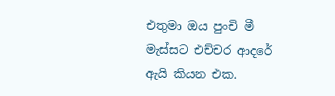එතුමා ඔය පුංචි මී මැස්සට එච්චර ආදරේ ඇයි කියන එක.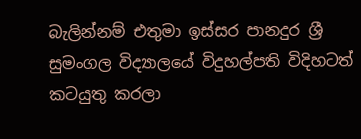බැලින්නම් එතුමා ඉස්සර පානදුර ශ්‍රී සුමංගල විද්‍යාලයේ විදුහල්පති විදිහටත් කටයුතු කරලා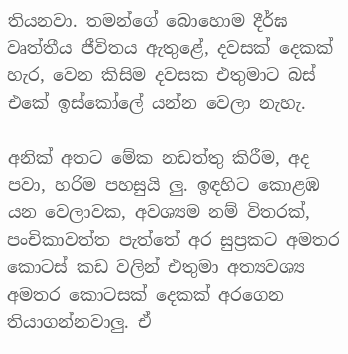තියනවා. තමන්ගේ බොහොම දීර්ඝ වෘත්තීය ජීවිතය ඇතුළේ, දවසක් දෙකක් හැර, වෙන කිසිම දවසක එතුමාට බස් එකේ ඉස්කෝලේ යන්න වෙලා නැහැ.

අනික් අතට මේක නඩත්තු කිරීම, අද පවා, හරිම පහසුයි ලු. ඉඳහිට කොළඹ යන වෙලාවක, අවශ්‍යම නම් විතරක්, පංචිකාවත්ත පැත්තේ අර සුප්‍රකට අමතර කොටස් කඩ වලින් එතුමා අත්‍යවශ්‍ය අමතර කොටසක් දෙකක් අරගෙන තියාගන්නවාලු. ඒ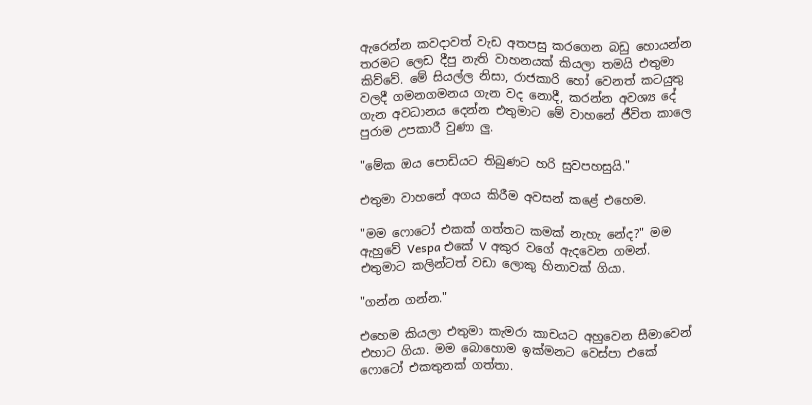ඇරෙන්න කවදාවත් වැඩ අතපසු කරගෙන බඩු හොයන්න තරමට ලෙඩ දීපු නැති වාහනයක් කියලා තමයි එතුමා කිව්වේ. මේ සියල්ල නිසා, රාජකාරි හෝ වෙනත් කටයුතු වලදී ගමනගමනය ගැන වද නොදී, කරන්න අවශ්‍ය දේ ගැන අවධානය දෙන්න එතුමාට මේ වාහනේ ජීවිත කාලෙ පුරාම උපකාරී වුණා ලු.

"මේක ඔය පොඩියට තිබුණට හරි සුවපහසුයි."

එතුමා වාහනේ අගය කිරීම අවසන් කළේ එහෙම.

"මම ෆොටෝ එකක් ගත්තට කමක් නැහැ නේද?" මම ඇහුවේ Vespa එකේ V අකුර වගේ ඇදවෙන ගමන්. එතුමාට කලින්ටත් වඩා ලොකු හිනාවක් ගියා.

"ගන්න ගන්න."

එහෙම කියලා එතුමා කැමරා කාචයට අහුවෙන සීමාවෙන් එහාට ගියා. මම බොහොම ඉක්මනට වෙස්පා එකේ ෆොටෝ එකතුනක් ගත්තා.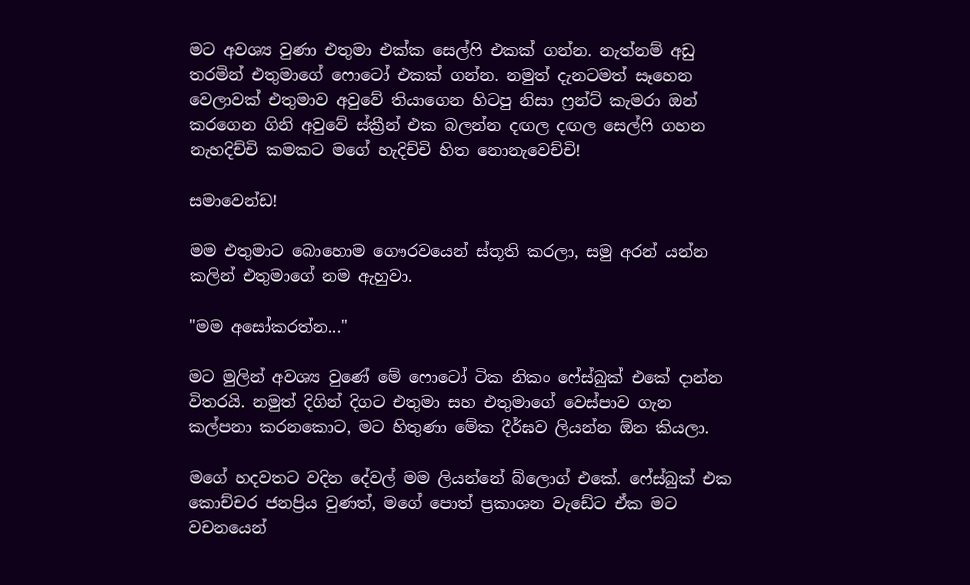මට අවශ්‍ය වුණා එතුමා එක්ක සෙල්ෆි එකක් ගන්න. නැත්නම් අඩු තරමින් එතුමාගේ ෆොටෝ එකක් ගන්න. නමුත් දැනටමත් සෑහෙන වෙලාවක් එතුමාව අවුවේ තියාගෙන හිටපු නිසා ෆ්‍රන්ට් කැමරා ඔන් කරගෙන ගිනි අවුවේ ස්ක්‍රීන් එක බලන්න දඟල දඟල සෙල්ෆි ගහන නැහදිච්චි කමකට මගේ හැදිච්චි හිත නොනැවෙච්චි!

සමාවෙන්ඩ!

මම එතුමාට බොහොම ගෞරවයෙන් ස්තූති කරලා, සමු අරන් යන්න කලින් එතුමාගේ නම ඇහුවා.

"මම අසෝකරත්න..."

මට මුලින් අවශ්‍ය වුණේ මේ ෆොටෝ ටික නිකං ෆේස්බුක් එකේ දාන්න විතරයි. නමුත් දිගින් දිගට එතුමා සහ එතුමාගේ වෙස්පාව ගැන කල්පනා කරනකොට, මට හිතුණා මේක දීර්ඝව ලියන්න ඕන කියලා.

මගේ හදවතට වදින දේවල් මම ලියන්නේ බ්ලොග් එකේ. ෆේස්බුක් එක කොච්චර ජනප්‍රිය වුණත්, මගේ පොත් ප්‍රකාශන වැඩේට ඒක මට වචනයෙන්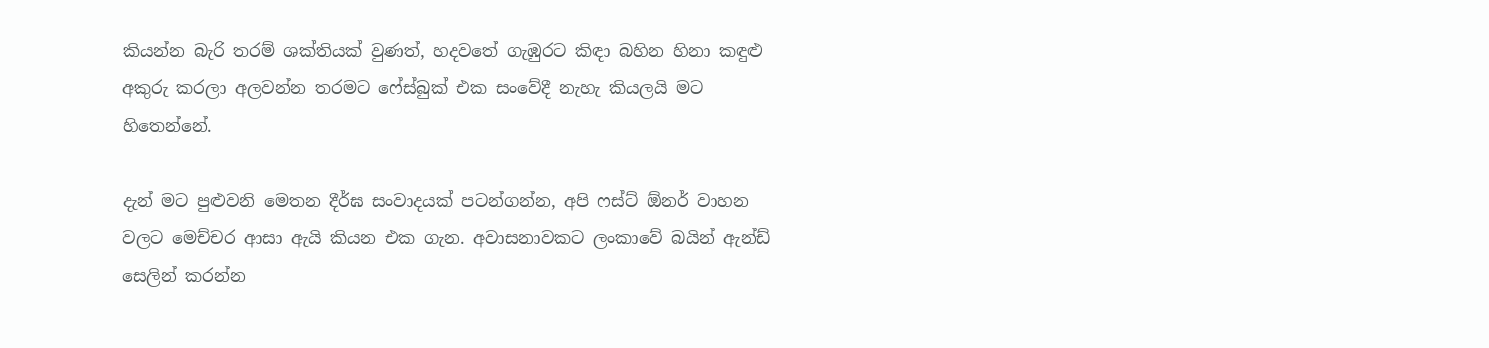කියන්න බැරි තරම් ශක්තියක් වුණත්, හදවතේ ගැඹුරට කිඳා බහින හිනා කඳුළු අකුරු කරලා අලවන්න තරමට ෆේස්බුක් එක සංවේදී නැහැ කියලයි මට හිතෙන්නේ.

දැන් මට පුළුවනි මෙතන දීර්ඝ සංවාදයක් පටන්ගන්න, අපි ෆස්ට් ඕනර් වාහන වලට මෙච්චර ආසා ඇයි කියන එක ගැන. අවාසනාවකට ලංකාවේ බයින් ඇන්ඩ් සෙලින් කරන්න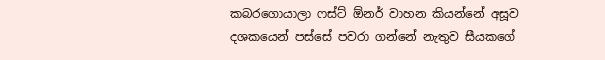කබරගොයාලා ෆස්ට් ඕනර් වාහන කියන්නේ අසූව දශකයෙන් පස්සේ පවරා ගන්නේ නැතුව සීයකගේ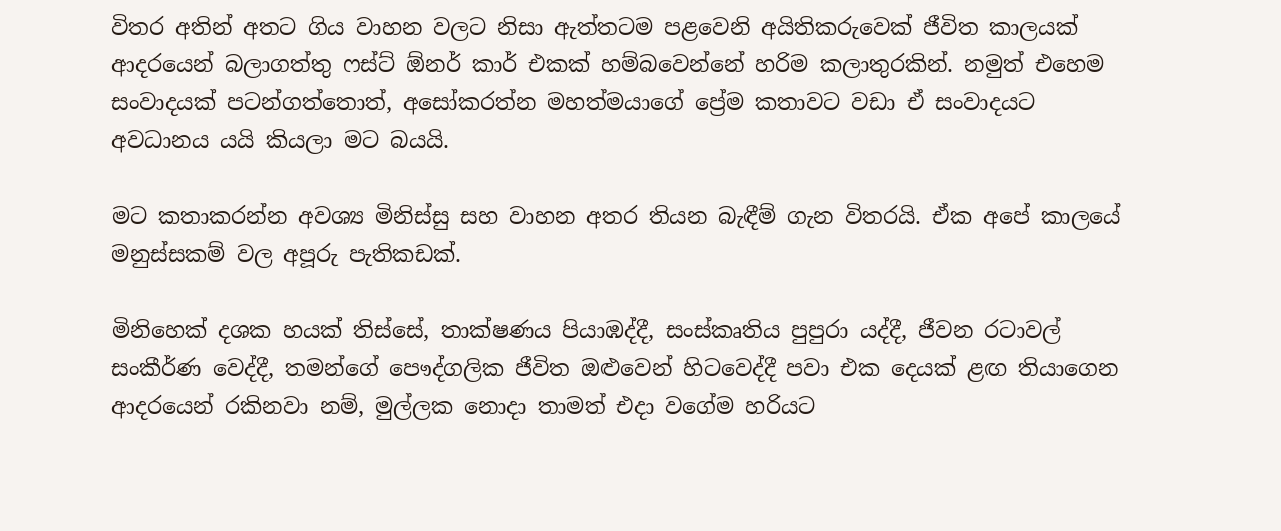විතර අතින් අතට ගිය වාහන වලට නිසා ඇත්තටම පළවෙනි අයිතිකරුවෙක් ජීවිත කාලයක් ආදරයෙන් බලාගත්තු ෆස්ට් ඕනර් කාර් එකක් හම්බවෙන්නේ හරිම කලාතුරකින්. නමුත් එහෙම සංවාදයක් පටන්ගත්තොත්, අසෝකරත්න මහත්මයාගේ ප්‍රේම කතාවට වඩා ඒ සංවාදයට අවධානය යයි කියලා මට බයයි.

මට කතාකරන්න අවශ්‍ය මිනිස්සු සහ වාහන අතර තියන බැඳීම් ගැන විතරයි. ඒක අපේ කාලයේ මනුස්සකම් වල අපූරු පැතිකඩක්.

මිනිහෙක් දශක හයක් තිස්සේ, තාක්ෂණය පියාඹද්දී, සංස්කෘතිය පුපුරා යද්දී, ජීවන රටාවල් සංකීර්ණ වෙද්දී, තමන්ගේ පෞද්ගලික ජීවිත ඔළුවෙන් හිටවෙද්දී පවා එක දෙයක් ළඟ තියාගෙන ආදරයෙන් රකිනවා නම්, මුල්ලක නොදා තාමත් එදා වගේම හරියට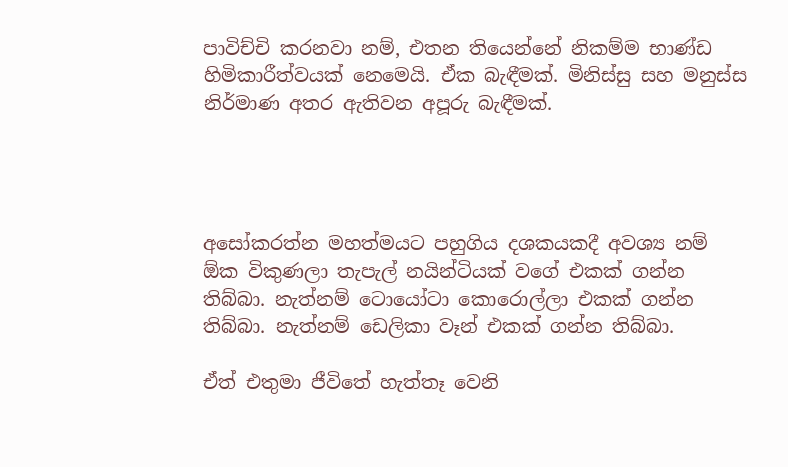පාවිච්චි කරනවා නම්, එතන තියෙන්නේ නිකම්ම භාණ්ඩ හිමිකාරීත්වයක් නෙමෙයි. ඒක බැඳීමක්. මිනිස්සු සහ මනුස්ස නිර්මාණ අතර ඇතිවන අපූරු බැඳීමක්.




අසෝකරත්න මහත්මයට පහුගිය දශකයකදී අවශ්‍ය නම් ඕක විකුණලා තැපැල් නයින්ටියක් වගේ එකක් ගන්න තිබ්බා. නැත්නම් ටොයෝටා කොරොල්ලා එකක් ගන්න තිබ්බා. නැත්නම් ඩෙලිකා වෑන් එකක් ගන්න තිබ්බා.

ඒත් එතුමා ජීවිතේ හැත්තෑ වෙනි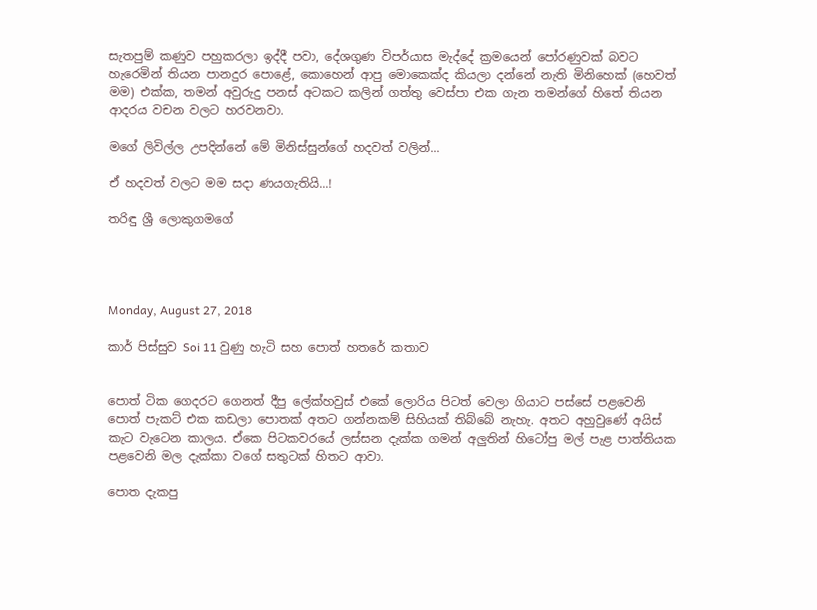සැතපුම් කණුව පහුකරලා ඉද්දී පවා, දේශගුණ විපර්යාස මැද්දේ ක්‍රමයෙන් පෝරණුවක් බවට හැරෙමින් තියන පානදුර පොළේ, කොහෙන් ආපු මොකෙක්ද කියලා දන්නේ නැති මිනිහෙක් (හෙවත් මම) එක්ක, තමන් අවුරුදු පනස් අටකට කලින් ගත්තු වෙස්පා එක ගැන තමන්ගේ හිතේ තියන ආදරය වචන වලට හරවනවා.

මගේ ලිවිල්ල උපදින්නේ මේ මිනිස්සුන්ගේ හදවත් වලින්...

ඒ හදවත් වලට මම සදා ණයගැතියි...!

තරිඳු ශ්‍රී ලොකුගමගේ




Monday, August 27, 2018

කාර් පිස්සුව Soi 11 වුණු හැටි සහ පොත් හතරේ කතාව


පොත් ටික ගෙදරට ගෙනත් දීපු ලේක්හවුස් එකේ ලොරිය පිටත් වෙලා ගියාට පස්සේ පළවෙනි පොත් පැකට් එක කඩලා පොතක් අතට ගන්නකම් සිහියක් තිබ්බේ නැහැ. අතට අහුවුණේ අයිස් කැට වැටෙන කාලය. ඒකෙ පිටකවරයේ ලස්සන දැක්ක ගමන් අලුතින් හිටෝපු මල් පැළ පාත්තියක පළවෙනි මල දැක්කා වගේ සතුටක් හිතට ආවා.

පොත දැකපු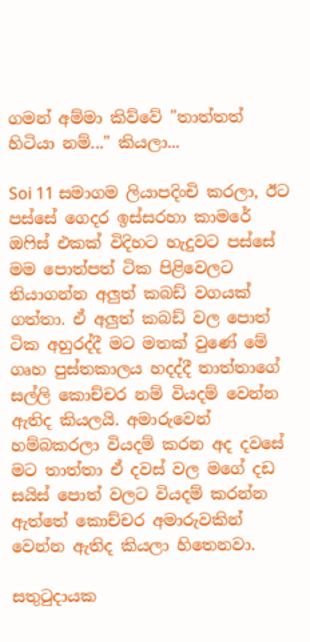ගමන් අම්මා කිව්වේ "තාත්තත් හිටියා නම්..." කියලා...

Soi 11 සමාගම ලියාපදිංචි කරලා, ඊට පස්සේ ගෙදර ඉස්සරහා කාමරේ ඔෆිස් එකක් විදිහට හැදුවට පස්සේ මම පොත්පත් ටික පිළිවෙලට තියාගන්න අලුත් කබඩ් වගයක් ගත්තා. ඒ අලුත් කබඩ් වල පොත් ටික අහුරද්දී මට මතක් වුණේ මේ ගෘහ පුස්තකාලය හදද්දී තාත්තාගේ සල්ලි කොච්චර නම් වියදම් වෙන්න ඇතිද කියලයි. අමාරුවෙන් හම්බකරලා වියදම් කරන අද දවසේ මට තාත්තා ඒ දවස් වල මගේ දඩ සයිස් පොත් වලට වියදම් කරන්න ඇත්තේ කොච්චර අමාරුවකින් වෙන්න ඇතිද කියලා හිතෙනවා.

සතුටුදායක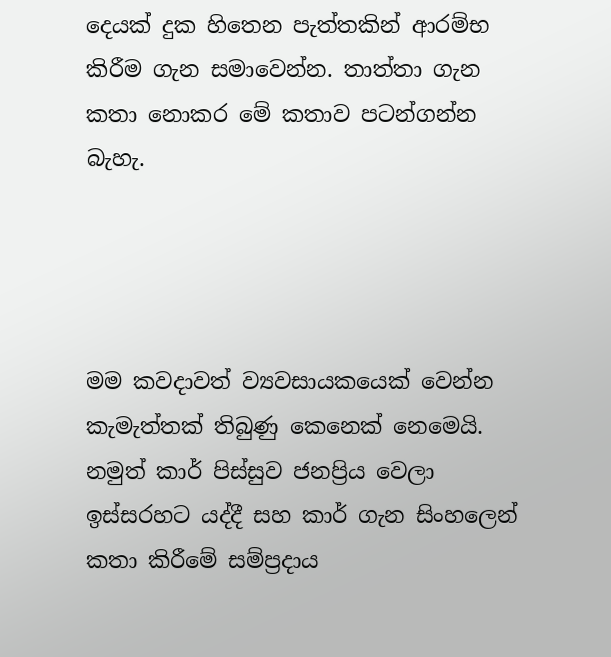දෙයක් දුක හිතෙන පැත්තකින් ආරම්භ කිරීම ගැන සමාවෙන්න. තාත්තා ගැන කතා නොකර මේ කතාව පටන්ගන්න බැහැ.




මම කවදාවත් ව්‍යවසායකයෙක් වෙන්න කැමැත්තක් තිබුණු කෙනෙක් නෙමෙයි. නමුත් කාර් පිස්සුව ජනප්‍රිය වෙලා ඉස්සරහට යද්දී සහ කාර් ගැන සිංහලෙන් කතා කිරීමේ සම්ප්‍රදාය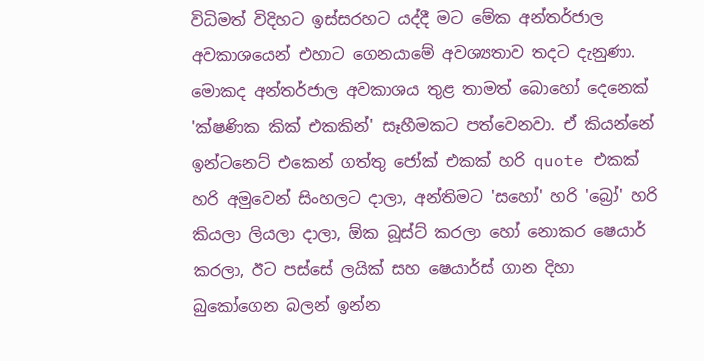විධිමත් විදිහට ඉස්සරහට යද්දී මට මේක අන්තර්ජාල අවකාශයෙන් එහාට ගෙනයාමේ අවශ්‍යතාව තදට දැනුණා. මොකද අන්තර්ජාල අවකාශය තුළ තාමත් බොහෝ දෙනෙක් 'ක්ෂණික කික් එකකින්' සෑහීමකට පත්වෙනවා. ඒ කියන්නේ ඉන්ටනෙට් එකෙන් ගත්තු ජෝක් එකක් හරි quote එකක් හරි අමුවෙන් සිංහලට දාලා, අන්තිමට 'සහෝ' හරි 'බ්‍රෝ' හරි කියලා ලියලා දාලා, ඕක බූස්ට් කරලා හෝ නොකර ෂෙයාර් කරලා, ඊට පස්සේ ලයික් සහ ෂෙයාර්ස් ගාන දිහා බුකෝගෙන බලන් ඉන්න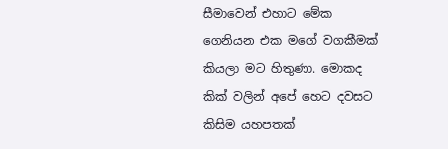සීමාවෙන් එහාට මේක ගෙනියන එක මගේ වගකීමක් කියලා මට හිතුණා. මොකද කික් වලින් අපේ හෙට දවසට කිසිම යහපතක්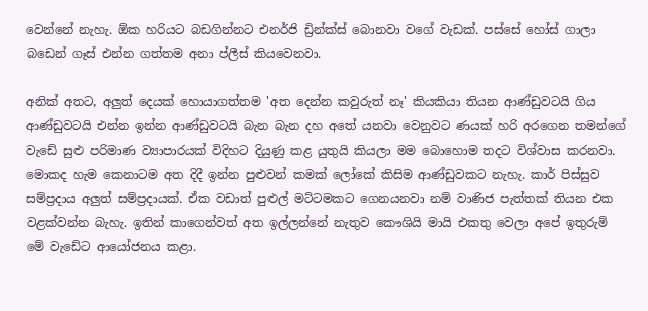වෙන්නේ නැහැ. ඕක හරියට බඩගින්නට එනර්ජි ඩ්‍රින්ක්ස් බොනවා වගේ වැඩක්. පස්සේ හෝස් ගාලා බඩෙන් ගෑස් එන්න ගත්තම අනා ප්ලීස් කියවෙනවා.

අනික් අතට, අලුත් දෙයක් හොයාගත්තම 'අත දෙන්න කවුරුත් නෑ' කියකියා තියන ආණ්ඩුවටයි ගිය ආණ්ඩුවටයි එන්න ඉන්න ආණ්ඩුවටයි බැන බැන දහ අතේ යනවා වෙනුවට ණයක් හරි අරගෙන තමන්ගේ වැඩේ සුළු පරිමාණ ව්‍යාපාරයක් විදිහට දියුණු කළ යුතුයි කියලා මම බොහොම තදට විශ්වාස කරනවා. මොකද හැම කෙනාටම අත දිදී ඉන්න පුළුවන් කමක් ලෝකේ කිසිම ආණ්ඩුවකට නැහැ. කාර් පිස්සුව සම්ප්‍රදාය අලුත් සම්ප්‍රදායක්. ඒක වඩාත් පුළුල් මට්ටමකට ගෙනයනවා නම් වාණිජ පැත්තක් තියන එක වළක්වන්න බැහැ. ඉතින් කාගෙන්වත් අත ඉල්ලන්නේ නැතුව කෞශියි මායි එකතු වෙලා අපේ ඉතුරුම් මේ වැඩේට ආයෝජනය කළා.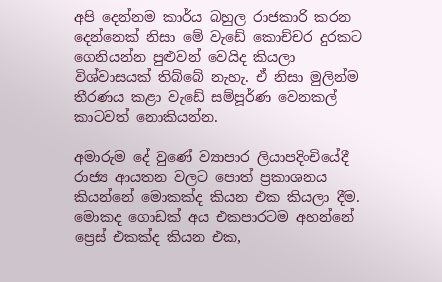අපි දෙන්නම කාර්ය බහුල රාජකාරි කරන දෙන්නෙක් නිසා මේ වැඩේ කොච්චර දුරකට ගෙනියන්න පුළුවන් වෙයිද කියලා විශ්වාසයක් තිබ්බේ නැහැ. ඒ නිසා මුලින්ම තීරණය කළා වැඩේ සම්පූර්ණ වෙනකල් කාටවත් නොකියන්න.

අමාරුම දේ වුණේ ව්‍යාපාර ලියාපදිංචියේදී රාජ්‍ය ආයතන වලට පොත් ප්‍රකාශනය කියන්නේ මොකක්ද කියන එක කියලා දීම. මොකද ගොඩක් අය එකපාරටම අහන්නේ ප්‍රෙස් එකක්ද කියන එක,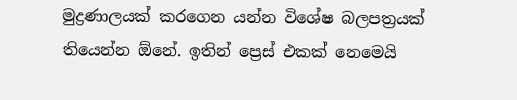මුද්‍රණාලයක් කරගෙන යන්න විශේෂ බලපත්‍රයක් තියෙන්න ඕනේ. ඉතින් ප්‍රෙස් එකක් නෙමෙයි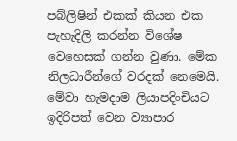පබ්ලිෂින් එකක් කියන එක පැහැදිලි කරන්න විශේෂ වෙහෙසක් ගන්න වුණා. මේක නිලධාරීන්ගේ වරදක් නෙමෙයි. මේවා හැමදාම ලියාපදිංචියට ඉදිරිපත් වෙන ව්‍යාපාර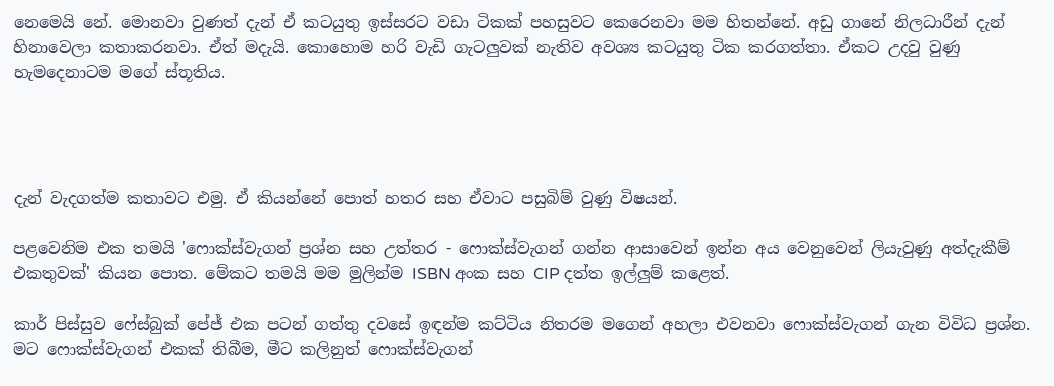නෙමෙයි නේ. මොනවා වුණත් දැන් ඒ කටයුතු ඉස්සරට වඩා ටිකක් පහසුවට කෙරෙනවා මම හිතන්නේ. අඩු ගානේ නිලධාරීන් දැන් හිනාවෙලා කතාකරනවා. ඒත් මදැයි. කොහොම හරි වැඩි ගැටලුවක් නැතිව අවශ්‍ය කටයුතු ටික කරගත්තා. ඒකට උදවු වුණු හැමදෙනාටම මගේ ස්තූතිය.




දැන් වැදගත්ම කතාවට එමු. ඒ කියන්නේ පොත් හතර සහ ඒවාට පසුබිම් වුණු විෂයන්.

පළවෙනිම එක තමයි 'ෆොක්ස්වැගන් ප්‍රශ්න සහ උත්තර - ෆොක්ස්වැගන් ගන්න ආසාවෙන් ඉන්න අය වෙනුවෙන් ලියැවුණු අත්දැකීම් එකතුවක්' කියන පොත. මේකට තමයි මම මුලින්ම ISBN අංක සහ CIP දත්ත ඉල්ලුම් කළෙත්.

කාර් පිස්සුව ෆේස්බුක් පේජ් එක පටන් ගත්තු දවසේ ඉඳන්ම කට්ටිය නිතරම මගෙන් අහලා එවනවා ෆොක්ස්වැගන් ගැන විවිධ ප්‍රශ්න. මට ෆොක්ස්වැගන් එකක් තිබීම, මීට කලිනුත් ෆොක්ස්වැගන්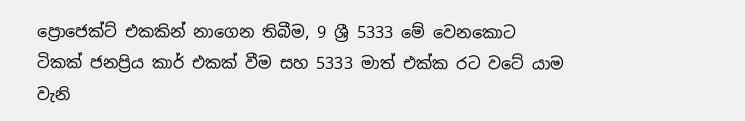ප්‍රොජෙක්ට් එකකින් නාගෙන තිබීම, 9 ශ්‍රී 5333 මේ වෙනකොට ටිකක් ජනප්‍රිය කාර් එකක් වීම සහ 5333 මාත් එක්ක රට වටේ යාම වැනි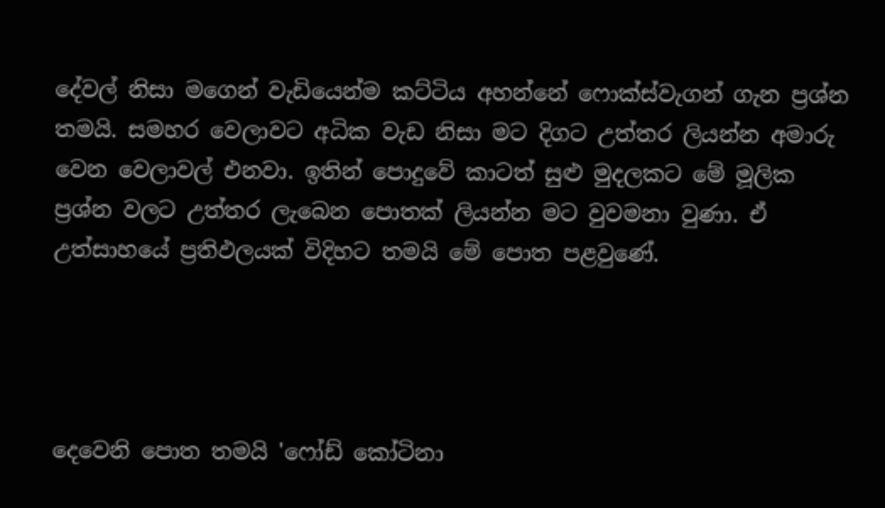දේවල් නිසා මගෙන් වැඩියෙන්ම කට්ටිය අහන්නේ ෆොක්ස්වැගන් ගැන ප්‍රශ්න තමයි. සමහර වෙලාවට අධික වැඩ නිසා මට දිගට උත්තර ලියන්න අමාරු වෙන වෙලාවල් එනවා. ඉතින් පොදුවේ කාටත් සුළු මුදලකට මේ මූලික ප්‍රශ්න වලට උත්තර ලැබෙන පොතක් ලියන්න මට වුවමනා වුණා. ඒ උත්සාහයේ ප්‍රතිඵලයක් විදිහට තමයි මේ පොත පළවුණේ.




දෙවෙනි පොත තමයි 'ෆෝඩ් කෝටිනා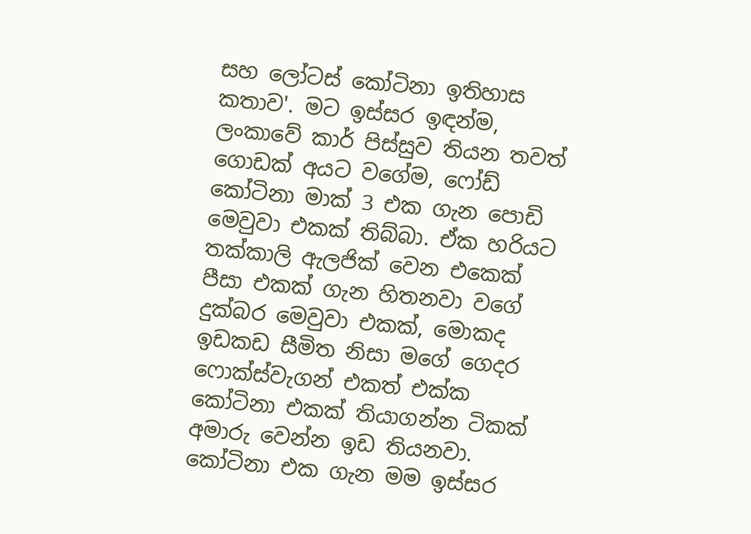සහ ලෝටස් කෝටිනා ඉතිහාස කතාව'. මට ඉස්සර ඉඳන්ම, ලංකාවේ කාර් පිස්සුව තියන තවත් ගොඩක් අයට වගේම, ෆෝඩ් කෝටිනා මාක් 3 එක ගැන පොඩි මෙවුවා එකක් තිබ්බා. ඒක හරියට තක්කාලි ඇලජික් වෙන එකෙක් පීසා එකක් ගැන හිතනවා වගේ දුක්බර මෙවුවා එකක්, මොකද ඉඩකඩ සීමිත නිසා මගේ ගෙදර ෆොක්ස්වැගන් එකත් එක්ක කෝටිනා එකක් තියාගන්න ටිකක් අමාරු වෙන්න ඉඩ තියනවා. කෝටිනා එක ගැන මම ඉස්සර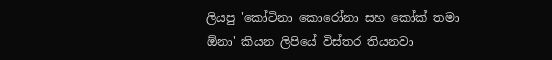ලියපු 'කෝටිනා කොරෝනා සහ කෝක් තමා ඕනා' කියන ලිපියේ විස්තර තියනවා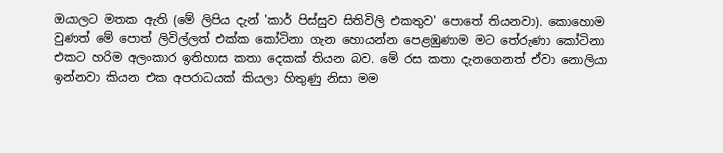ඔයාලට මතක ඇති (මේ ලිපිය දැන් 'කාර් පිස්සුව සිතිවිලි එකතුව' පොතේ තියනවා). කොහොම වුණත් මේ පොත් ලිවිල්ලත් එක්ක කෝටිනා ගැන හොයන්න පෙළඹුණාම මට තේරුණා කෝටිනා එකට හරිම අලංකාර ඉතිහාස කතා දෙකක් තියන බව. මේ රස කතා දැනගෙනත් ඒවා නොලියා ඉන්නවා කියන එක අපරාධයක් කියලා හිතුණු නිසා මම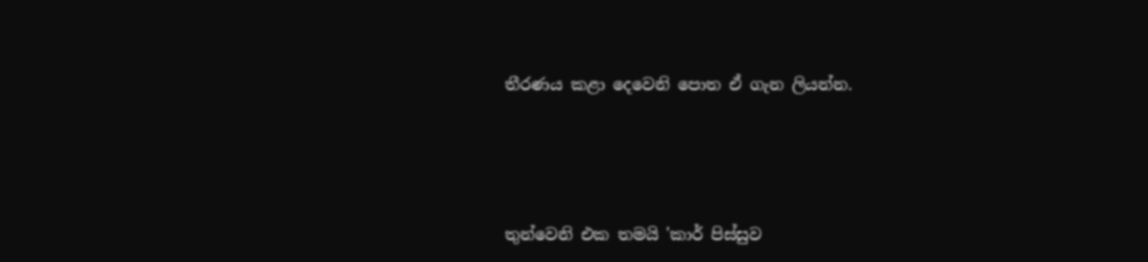තීරණය කළා දෙවෙනි පොත ඒ ගැන ලියන්න.




තුන්වෙනි එක තමයි 'කාර් පිස්සුව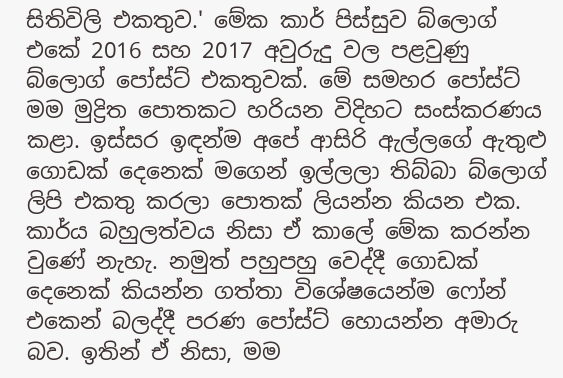සිතිවිලි එකතුව.' මේක කාර් පිස්සුව බ්ලොග් එකේ 2016 සහ 2017 අවුරුදු වල පළවුණු බ්ලොග් පෝස්ට් එකතුවක්. මේ සමහර පෝස්ට් මම මුද්‍රිත පොතකට හරියන විදිහට සංස්කරණය කළා. ඉස්සර ඉඳන්ම අපේ ආසිරි ඇල්ලගේ ඇතුළු ගොඩක් දෙනෙක් මගෙන් ඉල්ලලා තිබ්බා බ්ලොග් ලිපි එකතු කරලා පොතක් ලියන්න කියන එක. කාර්ය බහුලත්වය නිසා ඒ කාලේ මේක කරන්න වුණේ නැහැ. නමුත් පහුපහු වෙද්දී ගොඩක් දෙනෙක් කියන්න ගත්තා විශේෂයෙන්ම ෆෝන් එකෙන් බලද්දී පරණ පෝස්ට් හොයන්න අමාරු බව. ඉතින් ඒ නිසා, මම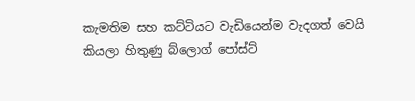කැමතිම සහ කට්ටියට වැඩියෙන්ම වැදගත් වෙයි කියලා හිතුණු බ්ලොග් පෝස්ට්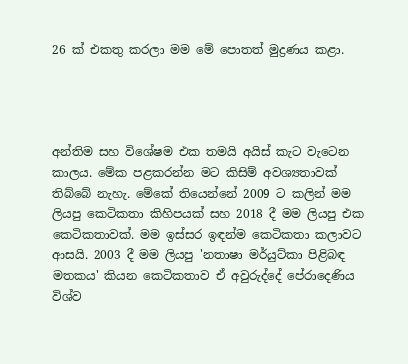26 ක් එකතු කරලා මම මේ පොතත් මුද්‍රණය කළා.




අන්තිම සහ විශේෂම එක තමයි අයිස් කැට වැටෙන කාලය. මේක පළකරන්න මට කිසිම් අවශ්‍යතාවක් තිබ්බේ නැහැ. මේකේ තියෙන්නේ 2009 ට කලින් මම ලියපු කෙටිකතා කිහිපයක් සහ 2018 දී මම ලියපු එක කෙටිකතාවක්. මම ඉස්සර ඉඳන්ම කෙටිකතා කලාවට ආසයි. 2003 දී මම ලියපු 'නතාෂා මර්යුට්කා පිළිබඳ මතකය' කියන කෙටිකතාව ඒ අවුරුද්දේ පේරාදෙණිය විශ්ව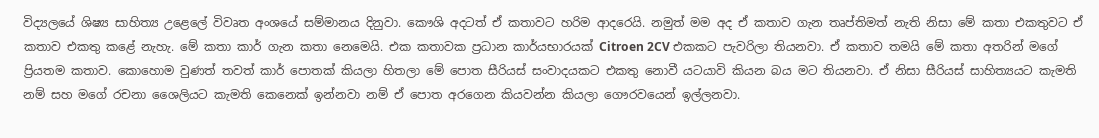විද්‍යලයේ ශිෂ්‍ය සාහිත්‍ය උළෙලේ විවෘත අංශයේ සම්මානය දිනුවා. කෞශි අදටත් ඒ කතාවට හරිම ආදරෙයි. නමුත් මම අද ඒ කතාව ගැන තෘප්තිමත් නැති නිසා මේ කතා එකතුවට ඒ කතාව එකතු කළේ නැහැ. මේ කතා කාර් ගැන කතා නෙමෙයි. එක කතාවක ප්‍රධාන කාර්යභාරයක් Citroen 2CV එකකට පැවරිලා තියනවා. ඒ කතාව තමයි මේ කතා අතරින් මගේ ප්‍රියතම කතාව. කොහොම වුණත් තවත් කාර් පොතක් කියලා හිතලා මේ පොත සීරියස් සංවාදයකට එකතු නොවී යටයාවි කියන බය මට තියනවා. ඒ නිසා සීරියස් සාහිත්‍යයට කැමති නම් සහ මගේ රචනා ශෛලියට කැමති කෙනෙක් ඉන්නවා නම් ඒ පොත අරගෙන කියවන්න කියලා ගෞරවයෙන් ඉල්ලනවා.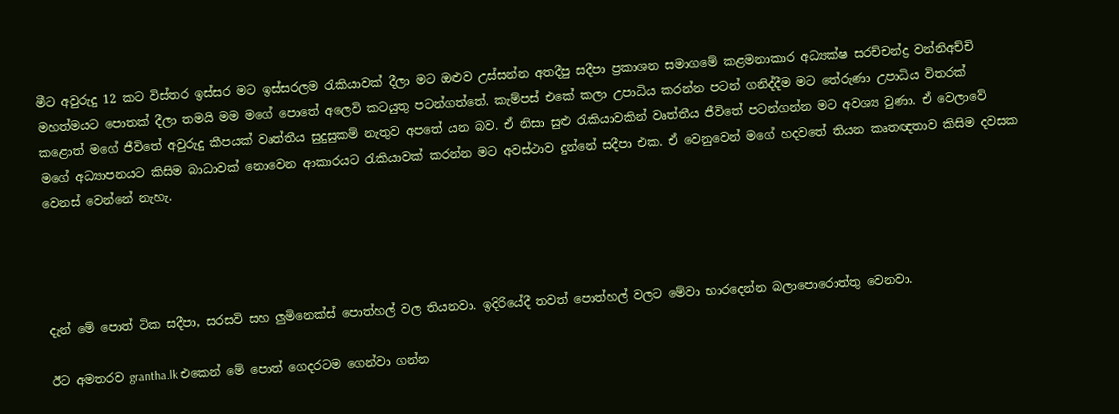මීට අවුරුදු 12 කට විස්තර ඉස්සර මට ඉස්සරලම රැකියාවක් දීලා මට ඔළුව උස්සන්න අතදීපු සදීපා ප්‍රකාශන සමාගමේ කළමනාකාර අධ්‍යක්ෂ සරච්චන්ද්‍ර වන්නිඅච්චි මහත්මයට පොතක් දීලා තමයි මම මගේ පොතේ අලෙවි කටයුතු පටන්ගත්තේ. කැම්පස් එකේ කලා උපාධිය කරන්න පටන් ගනිද්දීම මට තේරුණා උපාධිය විතරක් කළොත් මගේ ජීවිතේ අවුරුදු කීපයක් වෘත්තීය සුදුසුකම් නැතුව අපතේ යන බව. ඒ නිසා සුළු රැකියාවකින් වෘත්තීය ජීවිතේ පටන්ගන්න මට අවශ්‍ය වුණා. ඒ වෙලාවේ මගේ අධ්‍යාපනයට කිසිම බාධාවක් නොවෙන ආකාරයට රැකියාවක් කරන්න මට අවස්ථාව දුන්නේ සදීපා එක. ඒ වෙනුවෙන් මගේ හදවතේ තියන කෘතඥතාව කිසිම දවසක වෙනස් වෙන්නේ නැහැ.




දැන් මේ පොත් ටික සදීපා, සරසවි සහ ලුමිනෙක්ස් පොත්හල් වල තියනවා. ඉදිරියේදී තවත් පොත්හල් වලට මේවා භාරදෙන්න බලාපොරොත්තු වෙනවා.

ඊට අමතරව grantha.lk එකෙන් මේ පොත් ගෙදරටම ගෙන්වා ගන්න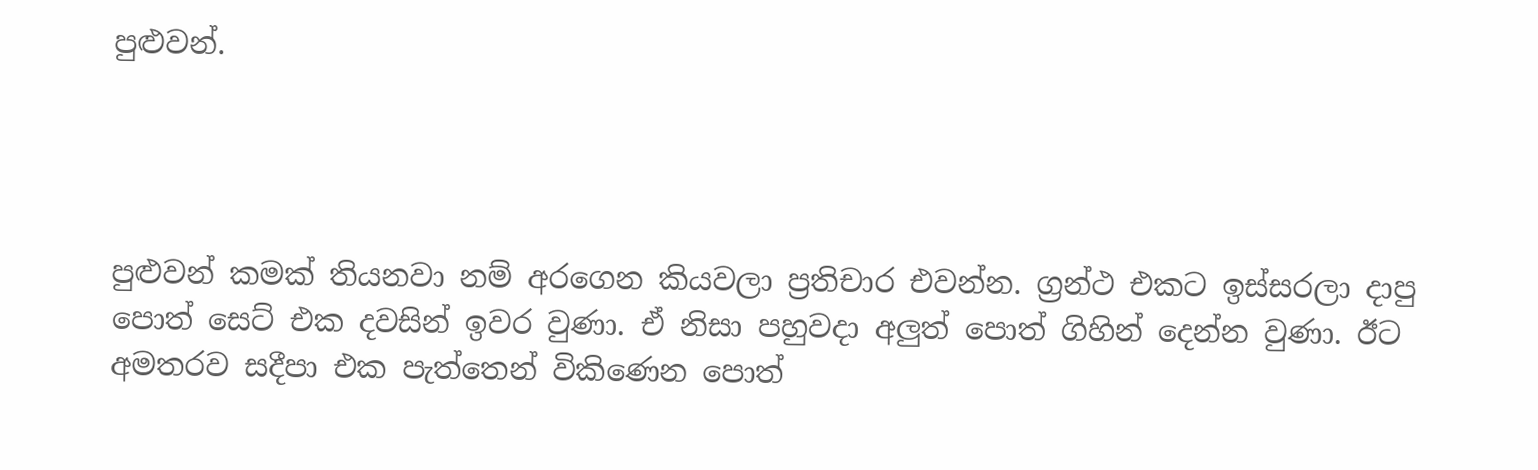පුළුවන්.




පුළුවන් කමක් තියනවා නම් අරගෙන කියවලා ප්‍රතිචාර එවන්න. ග්‍රන්ථ එකට ඉස්සරලා දාපු පොත් සෙට් එක දවසින් ඉවර වුණා. ඒ නිසා පහුවදා අලුත් පොත් ගිහින් දෙන්න වුණා. ඊට අමතරව සදීපා එක පැත්තෙන් විකිණෙන පොත්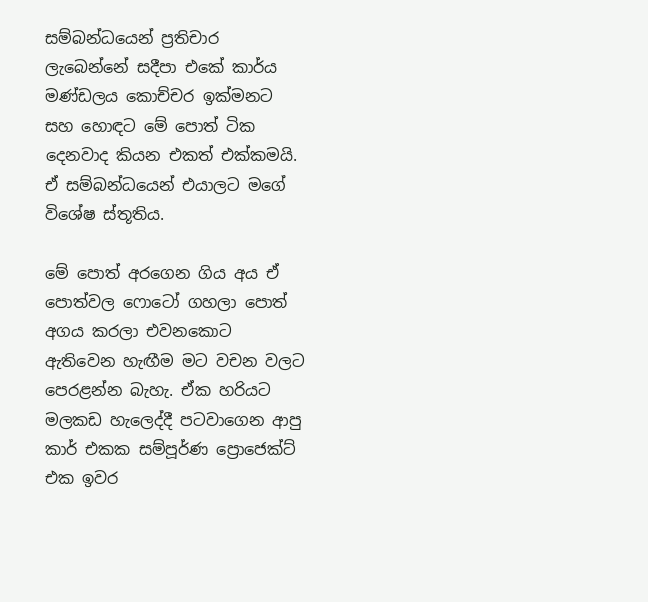සම්බන්ධයෙන් ප්‍රතිචාර ලැබෙන්නේ සදීපා එකේ කාර්ය මණ්ඩලය කොච්චර ඉක්මනට සහ හොඳට මේ පොත් ටික දෙනවාද කියන එකත් එක්කමයි. ඒ සම්බන්ධයෙන් එයාලට මගේ විශේෂ ස්තූතිය.

මේ පොත් අරගෙන ගිය අය ඒ පොත්වල ෆොටෝ ගහලා පොත් අගය කරලා එවනකොට ඇතිවෙන හැඟීම මට වචන වලට පෙරළන්න බැහැ. ඒක හරියට මලකඩ හැලෙද්දී පටවාගෙන ආපු කාර් එකක සම්පූර්ණ ප්‍රොජෙක්ට් එක ඉවර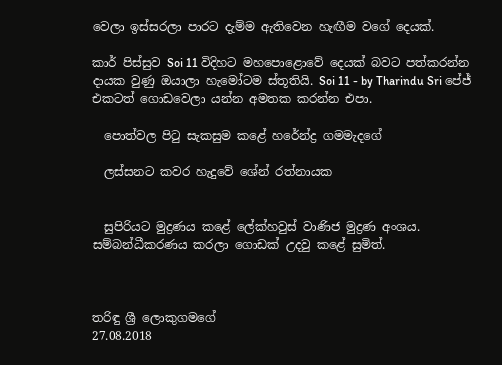වෙලා ඉස්සරලා පාරට දැම්ම ඇතිවෙන හැඟීම වගේ දෙයක්.

කාර් පිස්සුව Soi 11 විදිහට මහපොළොවේ දෙයක් බවට පත්කරන්න  දායක වුණු ඔයාලා හැමෝටම ස්තූතියි. Soi 11 - by Tharindu Sri පේජ් එකටත් ගොඩවෙලා යන්න අමතක කරන්න එපා.

  පොත්වල පිටු සැකසුම කළේ හරේන්ද්‍ර ගමමැදගේ

  ලස්සනට කවර හැදුවේ ශේන් රත්නායක


  සුපිරියට මුද්‍රණය කළේ ලේක්හවුස් වාණිජ මුද්‍රණ අංශය. සම්බන්ධීකරණය කරලා ගොඩක් උදවු කළේ සුමිත්.



තරිඳු ශ්‍රී ලොකුගමගේ
27.08.2018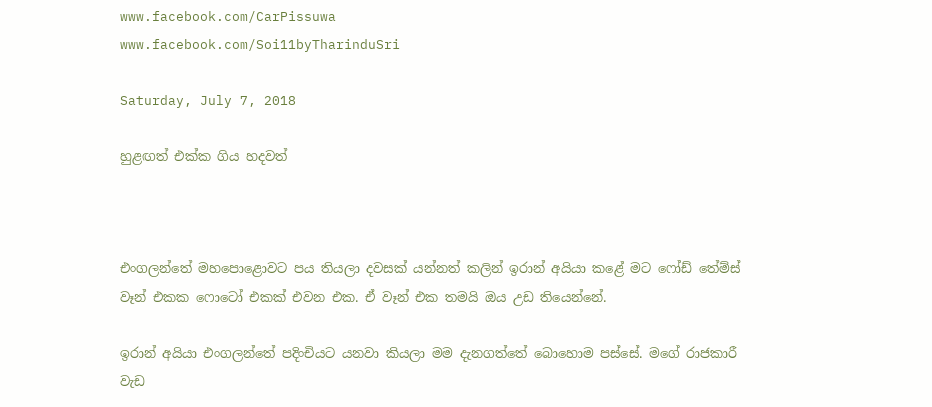www.facebook.com/CarPissuwa
www.facebook.com/Soi11byTharinduSri

Saturday, July 7, 2018

හුළඟත් එක්ක ගිය හදවත්



එංගලන්තේ මහපොළොවට පය තියලා දවසක් යන්නත් කලින් ඉරාන් අයියා කළේ මට ෆෝඩ් තේම්ස් වෑන් එකක ෆොටෝ එකක් එවන එක. ඒ වෑන් එක තමයි ඔය උඩ තියෙන්නේ.

ඉරාන් අයියා එංගලන්තේ පදිංචියට යනවා කියලා මම දැනගත්තේ බොහොම පස්සේ. මගේ රාජකාරී වැඩ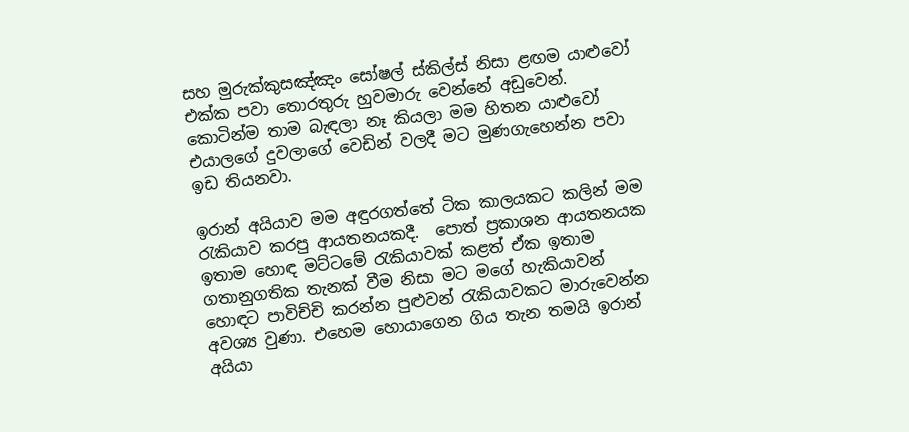සහ මුරුක්කුසඤ්ඤං සෝෂල් ස්කිල්ස් නිසා ළඟම යාළුවෝ එක්ක පවා තොරතුරු හුවමාරු වෙන්නේ අඩුවෙන්. කොටින්ම තාම බැඳලා නෑ කියලා මම හිතන යාළුවෝ එයාලගේ දුවලාගේ වෙඩින් වලදී මට මුණගැහෙන්න පවා ඉඩ තියනවා.

ඉරාන් අයියාව මම අඳුරගත්තේ ටික කාලයකට කලින් මම රැකියාව කරපු ආයතනයකදී.  පොත් ප්‍රකාශන ආයතනයක ඉතාම හොඳ මට්ටමේ රැකියාවක් කළත් ඒක ඉතාම ගතානුගතික තැනක් වීම නිසා මට මගේ හැකියාවන් හොඳට පාවිච්චි කරන්න පුළුවන් රැකියාවකට මාරුවෙන්න අවශ්‍ය වුණා. එහෙම හොයාගෙන ගිය තැන තමයි ඉරාන් අයියා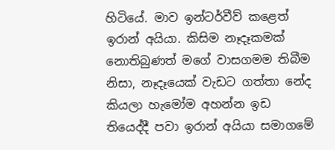හිටියේ. මාව ඉන්ටර්වීව් කළෙත් ඉරාන් අයියා. කිසිම නෑදෑකමක් නොතිබුණත් මගේ වාසගමම තිබීම නිසා, නෑදෑයෙක් වැඩට ගත්තා නේද කියලා හැමෝම අහන්න ඉඩ තියෙද්දී පවා ඉරාන් අයියා සමාගමේ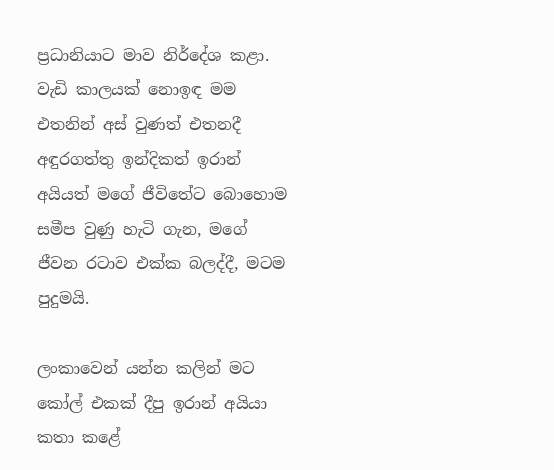ප්‍රධානියාට මාව නිර්දේශ කළා. වැඩි කාලයක් නොඉඳ මම එතනින් අස් වුණත් එතනදී අඳුරගත්තු ඉන්දිකත් ඉරාන් අයියත් මගේ ජීවිතේට බොහොම සමීප වුණු හැටි ගැන, මගේ ජීවන රටාව එක්ක බලද්දී, මටම පුදුමයි.

ලංකාවෙන් යන්න කලින් මට කෝල් එකක් දීපු ඉරාන් අයියා කතා කළේ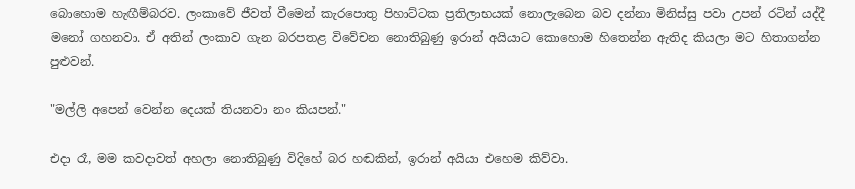බොහොම හැඟීම්බරව. ලංකාවේ ජීවත් වීමෙන් කැරපොතු පිහාට්ටක ප්‍රතිලාභයක් නොලැබෙන බව දන්නා මිනිස්සු පවා උපන් රටින් යද්දී මනෝ ගහනවා. ඒ අතින් ලංකාව ගැන බරපතළ විවේචන නොතිබුණු ඉරාන් අයියාට කොහොම හිතෙන්න ඇතිද කියලා මට හිතාගන්න පුළුවන්.

"මල්ලි අපෙන් වෙන්න දෙයක් තියනවා නං කියපන්."

එදා රෑ, මම කවදාවත් අහලා නොතිබුණු විදිහේ බර හඬකින්, ඉරාන් අයියා එහෙම කිව්වා.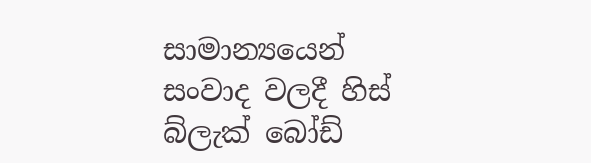සාමාන්‍යයෙන් සංවාද වලදී හිස් බ්ලැක් බෝඩ්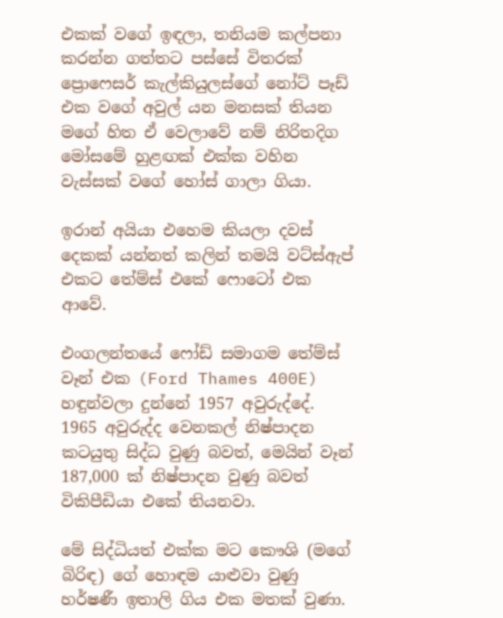එකක් වගේ ඉඳලා, තනියම කල්පනා කරන්න ගත්තට පස්සේ විතරක් ප්‍රොෆෙසර් කැල්කියුලස්ගේ නෝට් පෑඩ් එක වගේ අවුල් යන මනසක් තියන මගේ හිත ඒ වෙලාවේ නම් නිරිතදිග මෝසමේ හුළඟක් එක්ක වහින වැස්සක් වගේ හෝස් ගාලා ගියා.

ඉරාන් අයියා එහෙම කියලා දවස් දෙකක් යන්නත් කලින් තමයි වට්ස්ඇප් එකට තේම්ස් එකේ ෆොටෝ එක ආවේ.

එංගලන්තයේ ෆෝඩ් සමාගම තේම්ස් වෑන් එක (Ford Thames 400E) හඳුන්වලා දුන්නේ 1957 අවුරුද්දේ. 1965 අවුරුද්ද වෙනකල් නිෂ්පාදන කටයුතු සිද්ධ වුණු බවත්, මෙයින් වෑන් 187,000 ක් නිෂ්පාදන වුණු බවත් විකිපීඩියා එකේ තියනවා.

මේ සිද්ධියත් එක්ක මට කෞශි (මගේ බිරිඳ) ගේ හොඳම යාළුවා වුණු හර්ෂණී ඉතාලි ගිය එක මතක් වුණා.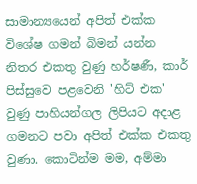සාමාන්‍යයෙන් අපිත් එක්ක විශේෂ ගමන් බිමන් යන්න නිතර එකතු වුණු හර්ෂණී, කාර් පිස්සුවෙ පළවෙනි 'හිට් එක' වුණු පාහියන්ගල ලිපියට අදාළ ගමනට පවා අපිත් එක්ක එකතු වුණා. කොටින්ම මම, අම්මා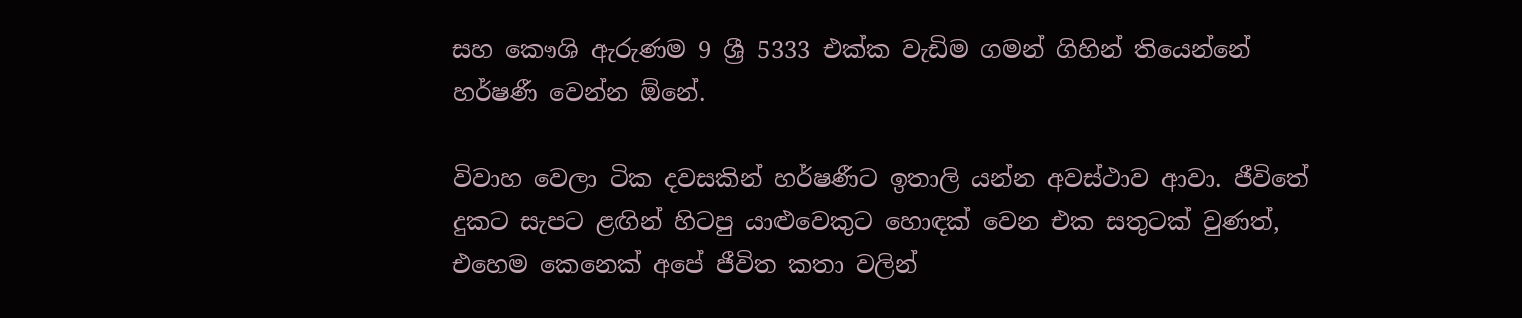සහ කෞශි ඇරුණම 9 ශ්‍රී 5333 එක්ක වැඩිම ගමන් ගිහින් තියෙන්නේ හර්ෂණී වෙන්න ඕනේ.

විවාහ වෙලා ටික දවසකින් හර්ෂණීට ඉතාලි යන්න අවස්ථාව ආවා. ජීවිතේ දුකට සැපට ළඟින් හිටපු යාළුවෙකුට හොඳක් වෙන එක සතුටක් වුණත්, එහෙම කෙනෙක් අපේ ජීවිත කතා වලින්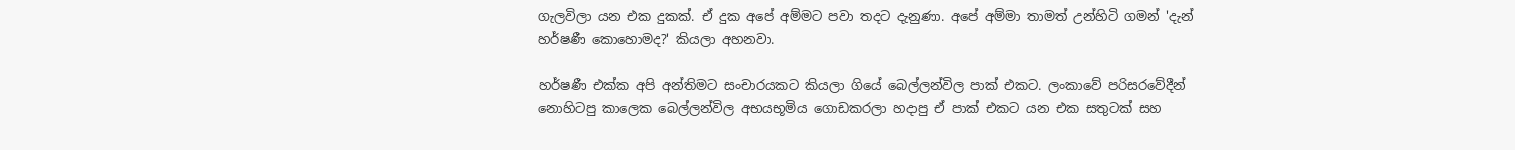ගැලවිලා යන එක දුකක්. ඒ දුක අපේ අම්මට පවා තදට දැනුණා. අපේ අම්මා තාමත් උන්හිටි ගමන් 'දැන් හර්ෂණී කොහොමද?' කියලා අහනවා.

හර්ෂණී එක්ක අපි අන්තිමට සංචාරයකට කියලා ගියේ බෙල්ලන්විල පාක් එකට. ලංකාවේ පරිසරවේදීන් නොහිටපු කාලෙක බෙල්ලන්විල අභයභූමිය ගොඩකරලා හදාපු ඒ පාක් එකට යන එක සතුටක් සහ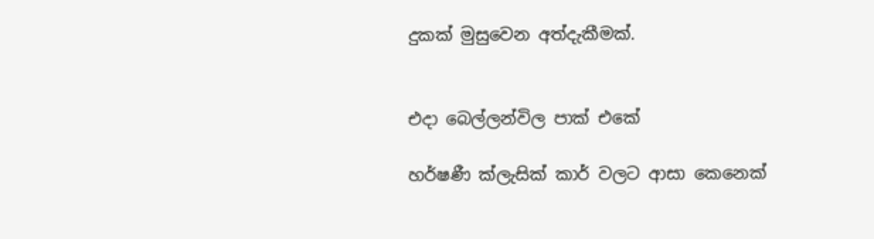දුකක් මුසුවෙන අත්දැකීමක්.


එදා බෙල්ලන්විල පාක් එකේ

හර්ෂණී ක්ලැසික් කාර් වලට ආසා කෙනෙක්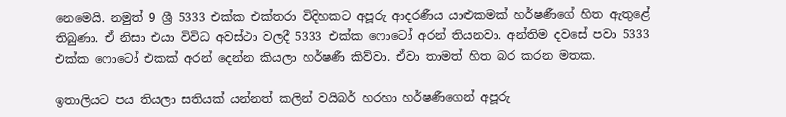නෙමෙයි. නමුත් 9 ශ්‍රී 5333 එක්ක එක්තරා විදිහකට අපූරු ආදරණීය යාළුකමක් හර්ෂණීගේ හිත ඇතුළේ තිබුණා. ඒ නිසා එයා විවිධ අවස්ථා වලදී 5333 එක්ක ෆොටෝ අරන් තියනවා. අන්තිම දවසේ පවා 5333 එක්ක ෆොටෝ එකක් අරන් දෙන්න කියලා හර්ෂණී කිව්වා. ඒවා තාමත් හිත බර කරන මතක.

ඉතාලියට පය තියලා සතියක් යන්නත් කලින් වයිබර් හරහා හර්ෂණීගෙන් අපූරු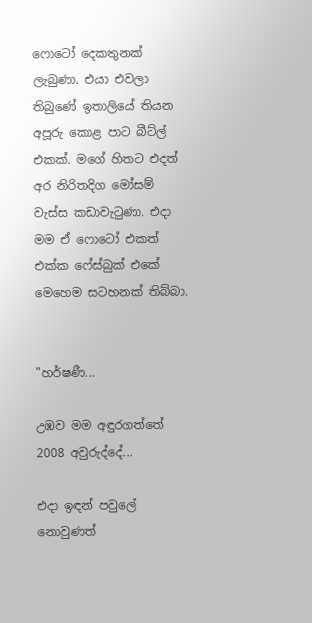ෆොටෝ දෙකතුනක් ලැබුණා. එයා එවලා තිබුණේ ඉතාලියේ තියන අපූරු කොළ පාට බීට්ල් එකක්. මගේ හිතට එදත් අර නිරිතදිග මෝසම් වැස්ස කඩාවැටුණා. එදා මම ඒ ෆොටෝ එකත් එක්ක ෆේස්බුක් එකේ මෙහෙම සටහනක් තිබ්බා.


"හර්ෂණී...

උඹව මම අඳුරගත්තේ 2008 අවුරුද්දේ...

එදා ඉඳන් පවුලේ නොවුණත්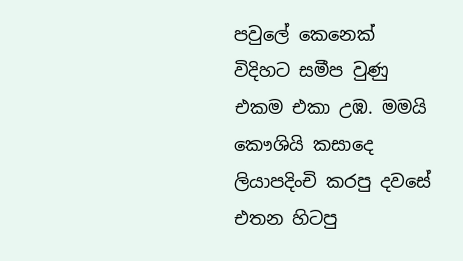පවුලේ කෙනෙක් විදිහට සමීප වුණු එකම එකා උඹ. මමයි කෞශියි කසාදෙ ලියාපදිංචි කරපු දවසේ එතන හිටපු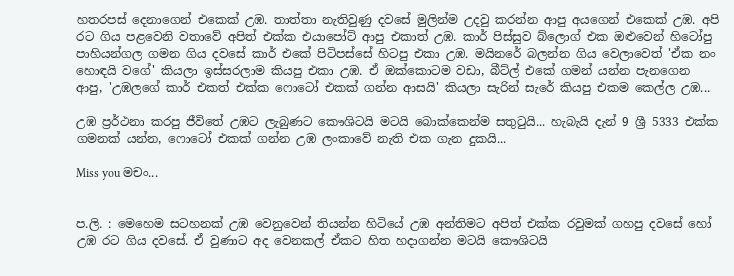හතරපස් දෙනාගෙන් එකෙක් උඹ. තාත්තා නැතිවුණු දවසේ මුලින්ම උදවු කරන්න ආපු අයගෙන් එකෙක් උඹ. අපි රට ගිය පළවෙනි වතාවේ අපිත් එක්ක එයාපෝට් ආපු එකාත් උඹ. කාර් පිස්සුව බ්ලොග් එක ඔළුවෙන් හිටෝපු පාහියන්ගල ගමන ගිය දවසේ කාර් එකේ පිටිපස්සේ හිටපු එකා උඹ. මයිනරේ බලන්න ගිය වෙලාවෙත් 'ඒක නං හොඳයි වගේ' කියලා ඉස්සරලාම කියපු එකා උඹ. ඒ ඔක්කොටම වඩා, බීට්ල් එකේ ගමන් යන්න පැනගෙන ආපු, 'උඹලගේ කාර් එකත් එක්ක ෆොටෝ එකක් ගන්න ආසයි' කියලා සැරින් සැරේ කියපු එකම කෙල්ල උඹ...

උඹ ප්‍රර්ථනා කරපු ජීවිතේ උඹට ලැබුණට කෞශිටයි මටයි බොක්කෙන්ම සතුටුයි... හැබැයි දැන් 9 ශ්‍රී 5333 එක්ක ගමනක් යන්න, ෆොටෝ එකක් ගන්න උඹ ලංකාවේ නැති එක ගැන දුකයි...

Miss you මචං...


ප.ලි. : මෙහෙම සටහනක් උඹ වෙනුවෙන් තියන්න හිටියේ උඹ අන්තිමට අපිත් එක්ක රවුමක් ගහපු දවසේ හෝ උඹ රට ගිය දවසේ. ඒ වුණාට අද වෙනකල් ඒකට හිත හදාගන්න මටයි කෞශිටයි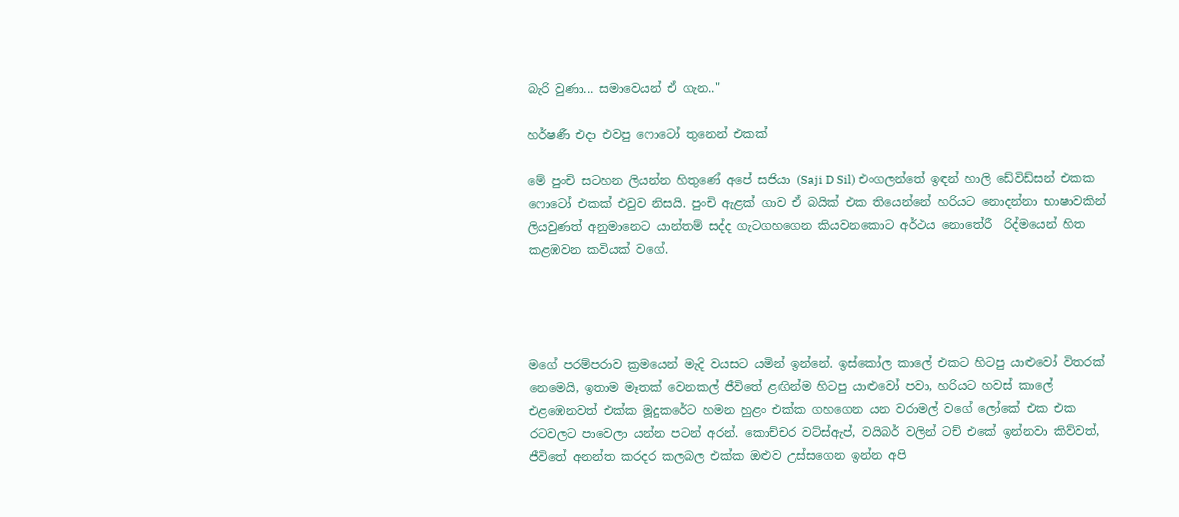බැරි වුණා... සමාවෙයන් ඒ ගැන.."

හර්ෂණී එදා එවපු ෆොටෝ තුනෙන් එකක්

මේ පුංචි සටහන ලියන්න හිතුණේ අපේ සජියා (Saji D Sil) එංගලන්තේ ඉඳන් හාලි ඩේවිඩ්සන් එකක ෆොටෝ එකක් එවුව නිසයි. පුංචි ඇළක් ගාව ඒ බයික් එක තියෙන්නේ හරියට නොදන්නා භාෂාවකින් ලියවුණත් අනුමානෙට යාන්තම් සද්ද ගැටගහගෙන කියවනකොට අර්ථය නොතේරී  රිද්මයෙන් හිත කළඹවන කවියක් වගේ.




මගේ පරම්පරාව ක්‍රමයෙන් මැදි වයසට යමින් ඉන්නේ. ඉස්කෝල කාලේ එකට හිටපු යාළුවෝ විතරක් නෙමෙයි, ඉතාම මෑතක් වෙනකල් ජීවිතේ ළඟින්ම හිටපු යාළුවෝ පවා, හරියට හවස් කාලේ එළඹෙනවත් එක්ක මූදුකරේට හමන හුළං එක්ක ගහගෙන යන වරාමල් වගේ ලෝකේ එක එක රටවලට පාවෙලා යන්න පටන් අරන්. කොච්චර වට්ස්ඇප්, වයිබර් වලින් ටච් එකේ ඉන්නවා කිව්වත්, ජීවිතේ අනන්ත කරදර කලබල එක්ක ඔළුව උස්සගෙන ඉන්න අපි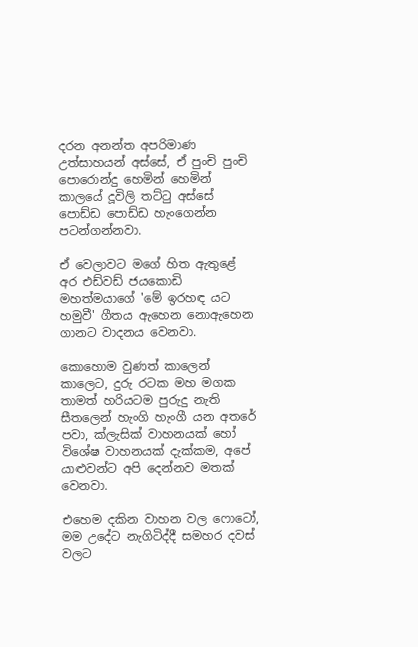දරන අනන්ත අපරිමාණ උත්සාහයන් අස්සේ, ඒ පුංචි පුංචි පොරොන්දු හෙමින් හෙමින් කාලයේ දූවිලි තට්ටු අස්සේ පොඩ්ඩ පොඩ්ඩ හැංගෙන්න පටන්ගන්නවා.

ඒ වෙලාවට මගේ හිත ඇතුළේ අර එඩ්වඩ් ජයකොඩි මහත්මයාගේ 'මේ ඉරහඳ යට හමුවී' ගීතය ඇහෙන නොඇහෙන ගානට වාදනය වෙනවා.

කොහොම වුණත් කාලෙන් කාලෙට, දුරු රටක මහ මගක තාමත් හරියටම පුරුදු නැති සීතලෙන් හැංගි හැංගී යන අතරේ පවා, ක්ලැසික් වාහනයක් හෝ විශේෂ වාහනයක් දැක්කම, අපේ යාළුවන්ට අපි දෙන්නව මතක් වෙනවා.

එහෙම දකින වාහන වල ෆොටෝ, මම උදේට නැගිටිද්දී සමහර දවස් වලට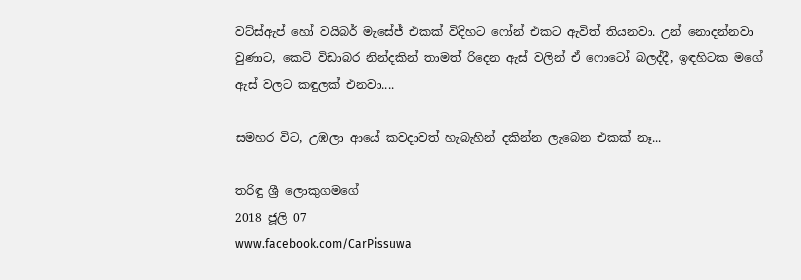වට්ස්ඇප් හෝ වයිබර් මැසේජ් එකක් විදිහට ෆෝන් එකට ඇවිත් තියනවා. උන් නොදන්නවා වුණාට, කෙටි විඩාබර නින්දකින් තාමත් රිදෙන ඇස් වලින් ඒ ෆොටෝ බලද්දී, ඉඳහිටක මගේ ඇස් වලට කඳුලක් එනවා....

සමහර විට, උඹලා ආයේ කවදාවත් හැබැහින් දකින්න ලැබෙන එකක් නෑ...

තරිඳු ශ්‍රී ලොකුගමගේ
2018 ජූලි 07
www.facebook.com/CarPissuwa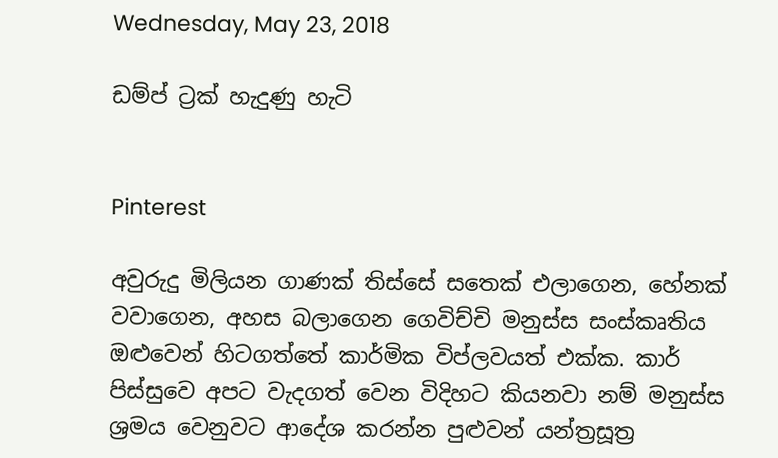Wednesday, May 23, 2018

ඩම්ප් ට්‍රක් හැදුණු හැටි


Pinterest

අවුරුදු මිලියන ගාණක් තිස්සේ සතෙක් එලාගෙන, හේනක් වවාගෙන, අහස බලාගෙන ගෙවිච්චි මනුස්ස සංස්කෘතිය ඔළුවෙන් හිටගත්තේ කාර්මික විප්ලවයත් එක්ක. කාර් පිස්සුවෙ අපට වැදගත් වෙන විදිහට කියනවා නම් මනුස්ස ශ්‍රමය වෙනුවට ආදේශ කරන්න පුළුවන් යන්ත්‍රසූත්‍ර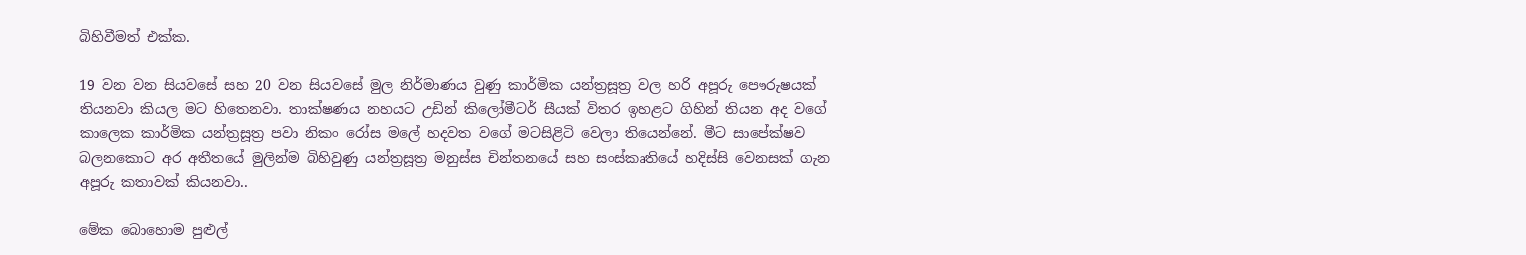බිහිවීමත් එක්ක.

19 වන වන සියවසේ සහ 20 වන සියවසේ මුල නිර්මාණය වුණු කාර්මික යන්ත්‍රසූත්‍ර වල හරි අපූරු පෞරුෂයක් තියනවා කියල මට හිතෙනවා. තාක්ෂණය නහයට උඩින් කිලෝමීටර් සීයක් විතර ඉහළට ගිහින් තියන අද වගේ කාලෙක කාර්මික යන්ත්‍රසූත්‍ර පවා නිකං රෝස මලේ හදවත වගේ මටසිළිටි වෙලා තියෙන්නේ. මීට සාපේක්ෂව බලනකොට අර අතීතයේ මුලින්ම බිහිවුණු යන්ත්‍රසූත්‍ර මනුස්ස චින්තනයේ සහ සංස්කෘතියේ හදිස්සි වෙනසක් ගැන අපූරු කතාවක් කියනවා..

මේක බොහොම පුළුල්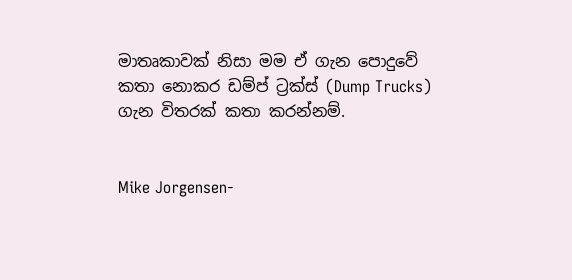මාතෘකාවක් නිසා මම ඒ ගැන පොදුවේ කතා නොකර ඩම්ප් ට්‍රක්ස් (Dump Trucks) ගැන විතරක් කතා කරන්නම්.


Mike Jorgensen-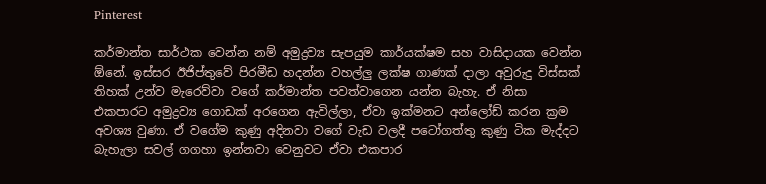Pinterest

කර්මාන්ත සාර්ථක වෙන්න නම් අමුද්‍රව්‍ය සැපයුම කාර්යක්ෂම සහ වාසිදායක වෙන්න ඕනේ. ඉස්සර ඊජිප්තුවේ පිරමීඩ හදන්න වහල්ලු ලක්ෂ ගාණක් දාලා අවුරුදු විස්සක් තිහක් උන්ව මැරෙව්වා වගේ කර්මාන්ත පවත්වාගෙන යන්න බැහැ. ඒ නිසා එකපාරට අමුද්‍රව්‍ය ගොඩක් අරගෙන ඇවිල්ලා, ඒවා ඉක්මනට අන්ලෝඩ් කරන ක්‍රම අවශ්‍ය වුණා. ඒ වගේම කුණු අදිනවා වගේ වැඩ වලදී පටෝගත්තු කුණු ටික මැද්දට බැහැලා සවල් ගගහා ඉන්නවා වෙනුවට ඒවා එකපාර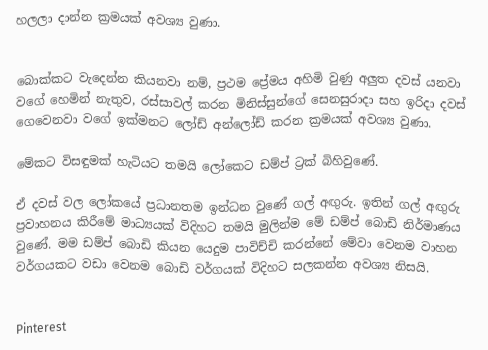හලලා දාන්න ක්‍රමයක් අවශ්‍ය වුණා.


බොක්කට වැදෙන්න කියනවා නම්, ප්‍රථම ප්‍රේමය අහිමි වුණු අලුත දවස් යනවා වගේ හෙමින් නැතුව, රස්සාවල් කරන මිනිස්සුන්ගේ සෙනසුරාදා සහ ඉරිදා දවස් ගෙවෙනවා වගේ ඉක්මනට ලෝඩ් අන්ලෝඩ් කරන ක්‍රමයක් අවශ්‍ය වුණා.

මේකට විසඳුමක් හැටියට තමයි ලෝකෙට ඩම්ප් ට්‍රක් බිහිවුණේ.

ඒ දවස් වල ලෝකයේ ප්‍රධානතම ඉන්ධන වුණේ ගල් අඟුරු. ඉතින් ගල් අඟුරු ප්‍රවාහනය කිරීමේ මාධ්‍යයක් විදිහට තමයි මුලින්ම මේ ඩම්ප් බොඩි නිර්මාණය වුණේ. මම ඩම්ප් බොඩි කියන යෙදුම පාවිච්චි කරන්නේ මේවා වෙනම වාහන වර්ගයකට වඩා වෙනම බොඩි වර්ගයක් විදිහට සලකන්න අවශ්‍ය නිසයි.


Pinterest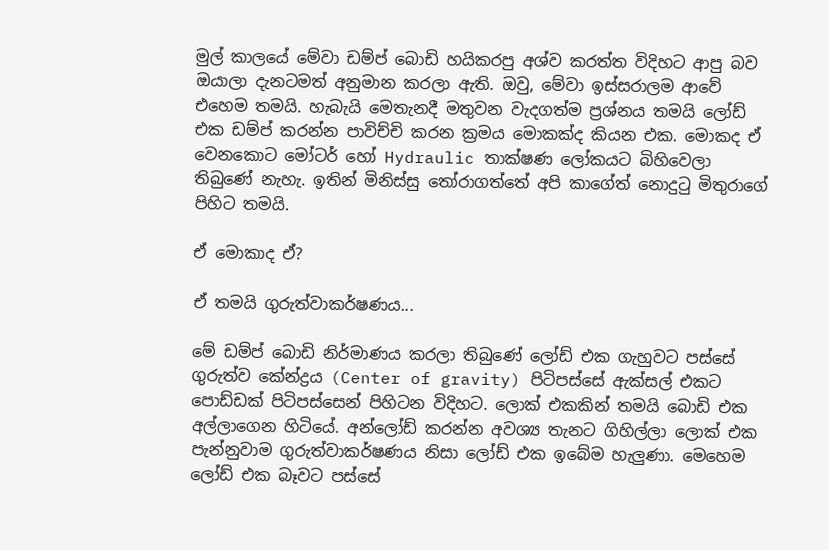මුල් කාලයේ මේවා ඩම්ප් බොඩි හයිකරපු අශ්ව කරත්ත විදිහට ආපු බව ඔයාලා දැනටමත් අනුමාන කරලා ඇති. ඔවු, මේවා ඉස්සරාලම ආවේ එහෙම තමයි. හැබැයි මෙතැනදී මතුවන වැදගත්ම ප්‍රශ්නය තමයි ලෝඩ් එක ඩම්ප් කරන්න පාවිච්චි කරන ක්‍රමය මොකක්ද කියන එක. මොකද ඒ වෙනකොට මෝටර් හෝ Hydraulic තාක්ෂණ ලෝකයට බිහිවෙලා තිබුණේ නැහැ. ඉතින් මිනිස්සු තෝරාගත්තේ අපි කාගේත් නොදුටු මිතුරාගේ පිහිට තමයි.

ඒ මොකාද ඒ?

ඒ තමයි ගුරුත්වාකර්ෂණය...

මේ ඩම්ප් බොඩි නිර්මාණය කරලා තිබුණේ ලෝඩ් එක ගැහුවට පස්සේ ගුරුත්ව කේන්ද්‍රය (Center of gravity) පිටිපස්සේ ඇක්සල් එකට පොඩ්ඩක් පිටිපස්සෙන් පිහිටන විදිහට. ලොක් එකකින් තමයි බොඩි එක අල්ලාගෙන හිටියේ. අන්ලෝඩ් කරන්න අවශ්‍ය තැනට ගිහිල්ලා ලොක් එක පැන්නුවාම ගුරුත්වාකර්ෂණය නිසා ලෝඩ් එක ඉබේම හැලුණා. මෙහෙම ලෝඩ් එක බෑවට පස්සේ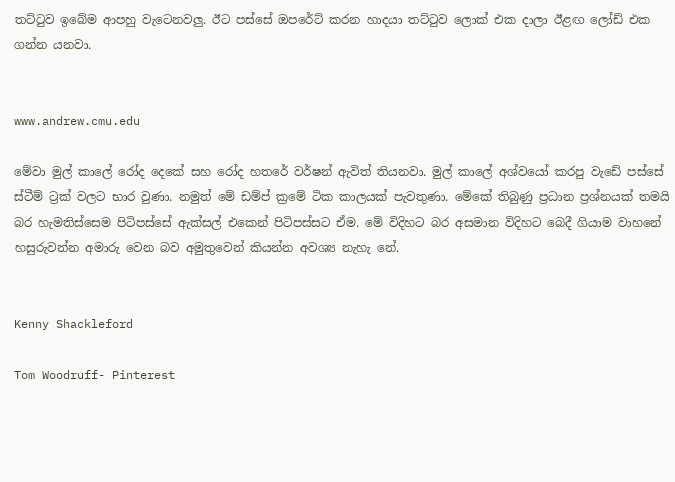තට්ටුව ඉබේම ආපහු වැටෙනවලු. ඊට පස්සේ ඔපරේට් කරන හාදයා තට්ටුව ලොක් එක දාලා ඊළඟ ලෝඩ් එක ගන්න යනවා.


www.andrew.cmu.edu

මේවා මුල් කාලේ රෝද දෙකේ සහ රෝද හතරේ වර්ෂන් ඇවිත් තියනවා. මුල් කාලේ අශ්වයෝ කරපු වැඩේ පස්සේ ස්ටීම් ට්‍රක් වලට භාර වුණා. නමුත් මේ ඩම්ප් ක්‍රමේ ටික කාලයක් පැවතුණා. මේකේ තිබුණු ප්‍රධාන ප්‍රශ්නයක් තමයි බර හැමතිස්සෙම පිටිපස්සේ ඇක්සල් එකෙන් පිටිපස්සට ඒම. මේ විදිහට බර අසමාන විදිහට බෙදී ගියාම වාහනේ හසුරුවන්න අමාරු වෙන බව අමුතුවෙන් කියන්න අවශ්‍ය නැහැ නේ.


Kenny Shackleford

Tom Woodruff- Pinterest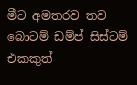මීට අමතරව තව බොටම් ඩම්ප් සිස්ටම් එකකුත්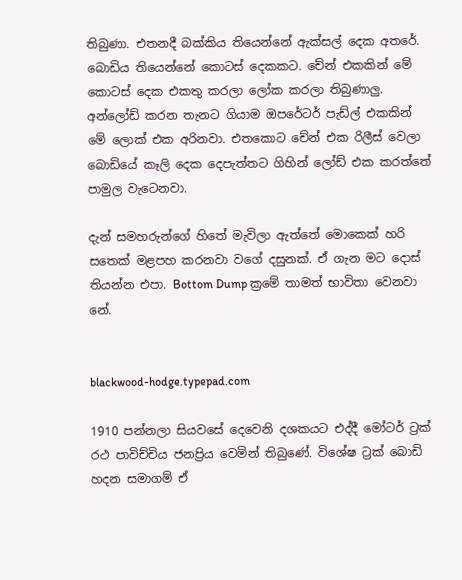තිබුණා. එතනදී බක්කිය තියෙන්නේ ඇක්සල් දෙක අතරේ. බොඩිය තියෙන්නේ කොටස් දෙකකට. චේන් එකකින් මේ කොටස් දෙක එකතු කරලා ලෝක කරලා තිබුණාලු. අන්ලෝඩ් කරන තැනට ගියාම ඔපරේටර් පැඩ්ල් එකකින් මේ ලොක් එක අරිනවා. එතකොට චේන් එක රිලීස් වෙලා බොඩියේ කෑලි දෙක දෙපැත්තට ගිහින් ලෝඩ් එක කරත්තේ පාමුල වැටෙනවා.

දැන් සමහරුන්ගේ හිතේ මැවිලා ඇත්තේ මොකෙක් හරි සතෙක් මළපහ කරනවා වගේ දසුනක්. ඒ ගැන මට දොස් තියන්න එපා. Bottom Dump ක්‍රමේ තාමත් භාවිතා වෙනවා නේ.


blackwood-hodge.typepad.com

1910 පන්නලා සියවසේ දෙවෙනි දශකයට එද්දී මෝටර් ට්‍රක් රථ පාවිච්චිය ජනප්‍රිය වෙමින් තිබුණේ. විශේෂ ට්‍රක් බොඩි හදන සමාගම් ඒ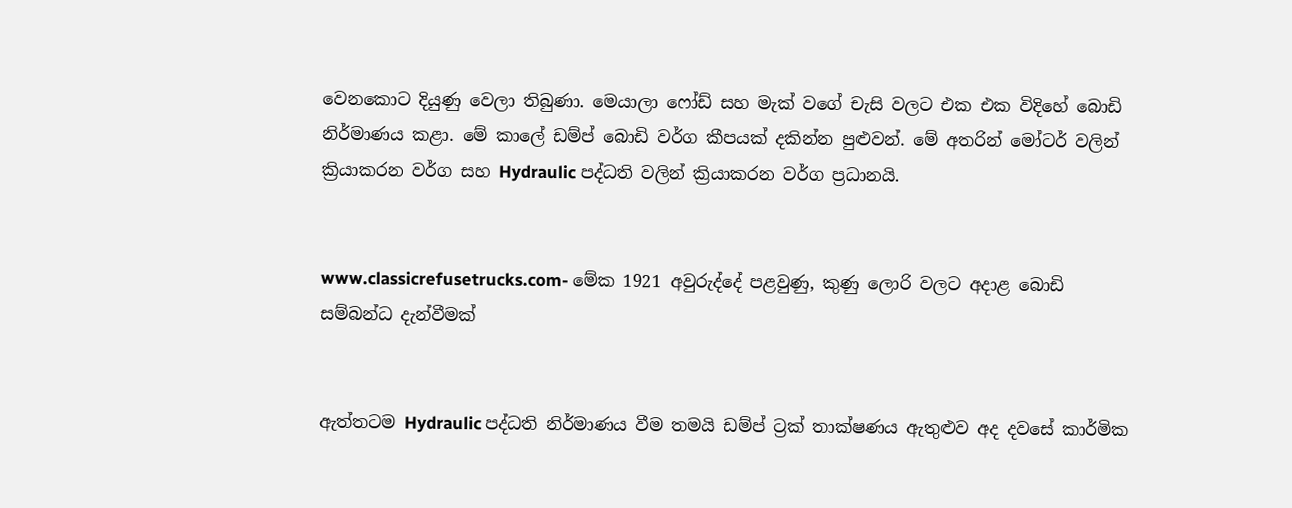වෙනකොට දියුණු වෙලා තිබුණා. මෙයාලා ෆෝඩ් සහ මැක් වගේ චැසි වලට එක එක විදිහේ බොඩි නිර්මාණය කළා. මේ කාලේ ඩම්ප් බොඩි වර්ග කීපයක් දකින්න පුළුවන්. මේ අතරින් මෝටර් වලින් ක්‍රියාකරන වර්ග සහ Hydraulic පද්ධති වලින් ක්‍රියාකරන වර්ග ප්‍රධානයි.


www.classicrefusetrucks.com- මේක 1921 අවුරුද්දේ පළවුණු, කුණු ලොරි වලට අදාළ බොඩි සම්බන්ධ දැන්වීමක්


ඇත්තටම Hydraulic පද්ධති නිර්මාණය වීම තමයි ඩම්ප් ට්‍රක් තාක්ෂණය ඇතුළුව අද දවසේ කාර්මික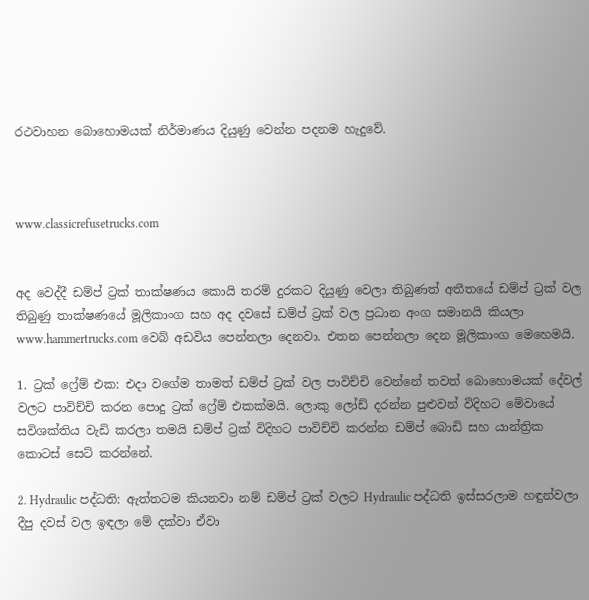රථවාහන බොහොමයක් නිර්මාණය දියුණු වෙන්න පදනම හැදුවේ.



www.classicrefusetrucks.com


අද වෙද්දී ඩම්ප් ට්‍රක් තාක්ෂණය කොයි තරම් දුරකට දියුණු වෙලා තිබුණත් අතීතයේ ඩම්ප් ට්‍රක් වල තිබුණු තාක්ෂණයේ මූලිකාංග සහ අද දවසේ ඩම්ප් ට්‍රක් වල ප්‍රධාන අංග සමානයි කියලා
www.hammertrucks.com වෙබ් අඩවිය පෙන්නලා දෙනවා. එතන පෙන්නලා දෙන මූලිකාංග මෙහෙමයි.

1. ට්‍රක් ෆ්‍රේම් එක: එදා වගේම තාමත් ඩම්ප් ට්‍රක් වල පාවිච්චි වෙන්නේ තවත් බොහොමයක් දේවල් වලට පාවිච්චි කරන පොදු ට්‍රක් ෆ්‍රේම් එකක්මයි. ලොකු ලෝඩ් දරන්න පුළුවන් විදිහට මේවායේ සවිශක්තිය වැඩි කරලා තමයි ඩම්ප් ට්‍රක් විදිහට පාවිච්චි කරන්න ඩම්ප් බොඩි සහ යාන්ත්‍රික කොටස් සෙට් කරන්නේ.

2. Hydraulic පද්ධති: ඇත්තටම කියනවා නම් ඩම්ප් ට්‍රක් වලට Hydraulic පද්ධති ඉස්සරලාම හඳුන්වලා දීපු දවස් වල ඉඳලා මේ දක්වා ඒවා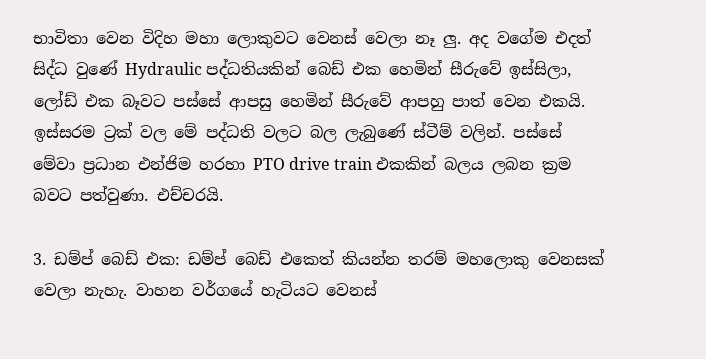භාවිතා වෙන විදිහ මහා ලොකුවට වෙනස් වෙලා නෑ ලු. අද වගේම එදත් සිද්ධ වුණේ Hydraulic පද්ධතියකින් බෙඩ් එක හෙමින් සීරුවේ ඉස්සිලා, ලෝඩ් එක බෑවට පස්සේ ආපසු හෙමින් සීරුවේ ආපහු පාත් වෙන එකයි. ඉස්සරම ට්‍රක් වල මේ පද්ධති වලට බල ලැබුණේ ස්ටීම් වලින්. පස්සේ මේවා ප්‍රධාන එන්ජිම හරහා PTO drive train එකකින් බලය ලබන ක්‍රම බවට පත්වුණා. එච්චරයි.

3. ඩම්ප් බෙඩ් එක: ඩම්ප් බෙඩ් එකෙත් කියන්න තරම් මහලොකු වෙනසක් වෙලා නැහැ. වාහන වර්ගයේ හැටියට වෙනස්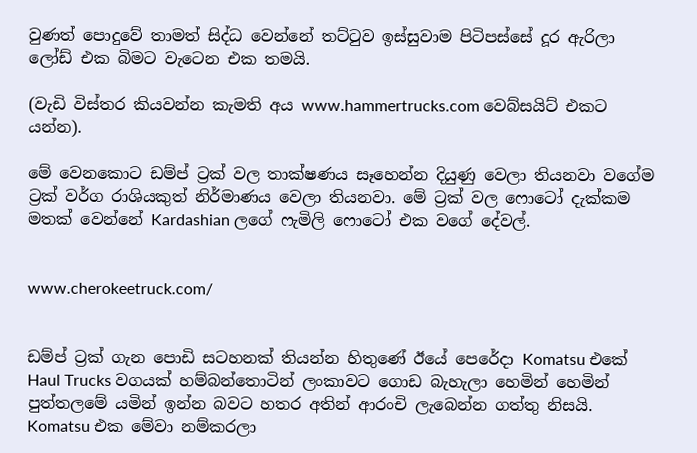වුණත් පොදුවේ තාමත් සිද්ධ වෙන්නේ තට්ටුව ඉස්සුවාම පිටිපස්සේ දූර ඇරිලා ලෝඩ් එක බිමට වැටෙන එක තමයි.

(වැඩි විස්තර කියවන්න කැමති අය www.hammertrucks.com වෙබ්සයිට් එකට යන්න).

මේ වෙනකොට ඩම්ප් ට්‍රක් වල තාක්ෂණය සෑහෙන්න දියුණු වෙලා තියනවා වගේම ට්‍රක් වර්ග රාශියකුත් නිර්මාණය වෙලා තියනවා. මේ ට්‍රක් වල ෆොටෝ දැක්කම මතක් වෙන්නේ Kardashian ලගේ ෆැමිලි ෆොටෝ එක වගේ දේවල්.


www.cherokeetruck.com/


ඩම්ප් ට්‍රක් ගැන පොඩි සටහනක් තියන්න හිතුණේ ඊයේ පෙරේදා Komatsu එකේ Haul Trucks වගයක් හම්බන්තොටින් ලංකාවට ගොඩ බැහැලා හෙමින් හෙමින් පුත්තලමේ යමින් ඉන්න බවට හතර අතින් ආරංචි ලැබෙන්න ගත්තු නිසයි. Komatsu එක මේවා නම්කරලා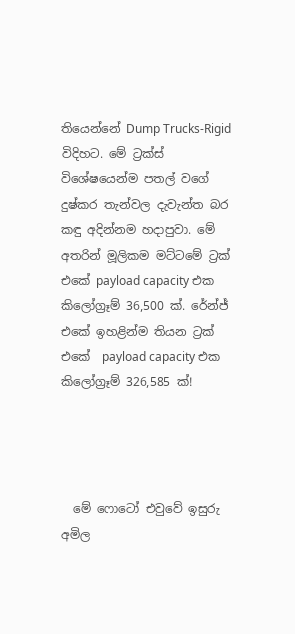තියෙන්නේ Dump Trucks-Rigid විදිහට. මේ ට්‍රක්ස් විශේෂයෙන්ම පතල් වගේ දුෂ්කර තැන්වල දැවැන්ත බර කඳු අදින්නම හදාපුවා. මේ අතරින් මූලිකම මට්ටමේ ට්‍රක් එකේ payload capacity එක කිලෝග්‍රෑම් 36,500 ක්. රේන්ජ් එකේ ඉහළින්ම තියන ට්‍රක් එකේ  payload capacity එක කිලෝග්‍රෑම් 326,585 ක්!




  මේ ෆොටෝ එවුවේ ඉසුරු අමිල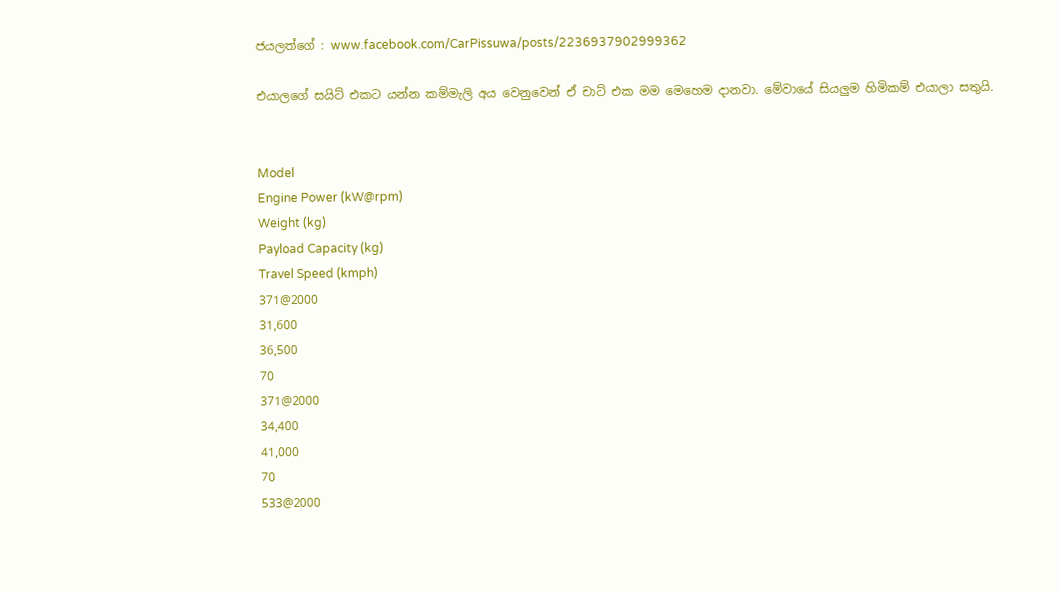ජයලත්ගේ : www.facebook.com/CarPissuwa/posts/2236937902999362

එයාලගේ සයිට් එකට යන්න කම්මැලි අය වෙනුවෙන් ඒ චාට් එක මම මෙහෙම දානවා. මේවායේ සියලුම හිමිකම් එයාලා සතුයි.


Model
Engine Power (kW@rpm)
Weight (kg)
Payload Capacity (kg)
Travel Speed (kmph)
371@2000
31,600
36,500
70
371@2000
34,400
41,000
70
533@2000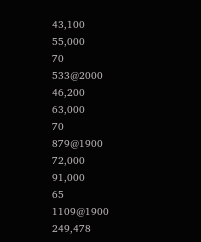43,100
55,000
70
533@2000
46,200
63,000
70
879@1900
72,000
91,000
65
1109@1900
249,478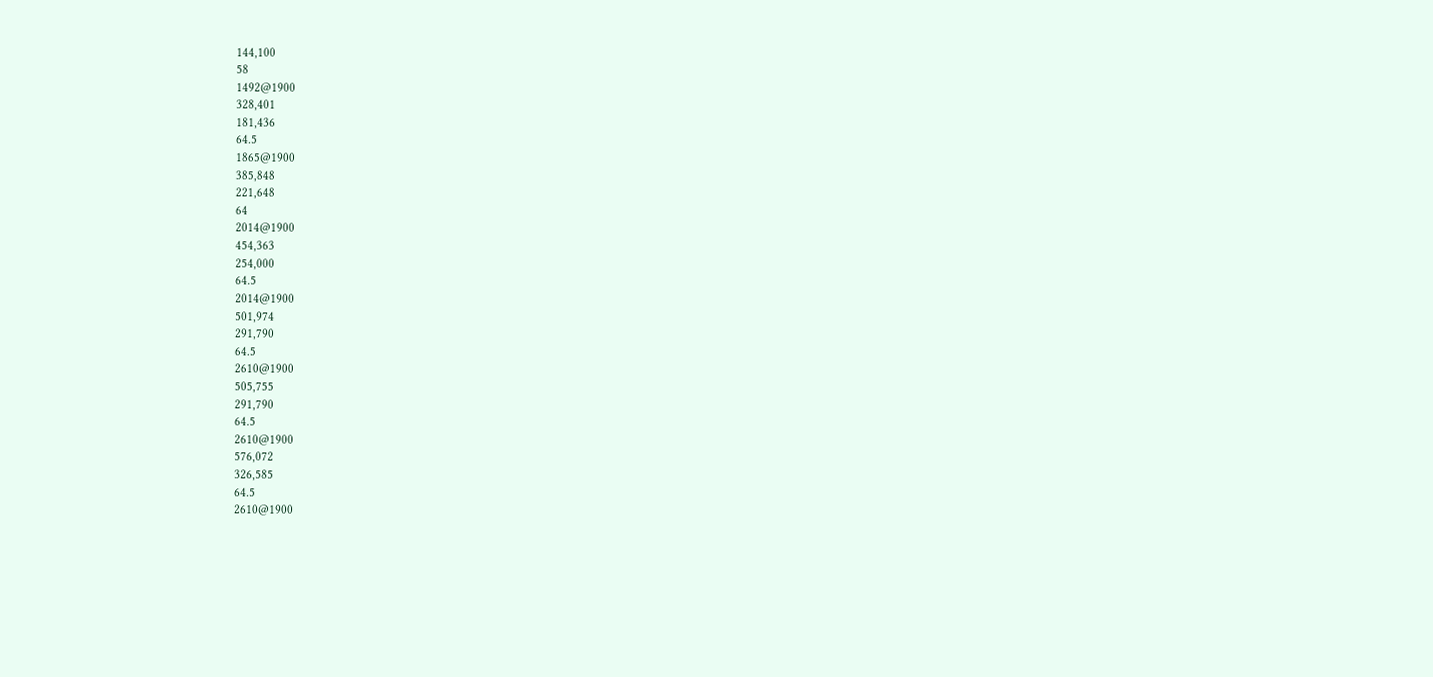144,100
58
1492@1900
328,401
181,436
64.5
1865@1900
385,848
221,648
64
2014@1900
454,363
254,000
64.5
2014@1900
501,974
291,790
64.5
2610@1900
505,755
291,790
64.5
2610@1900
576,072
326,585
64.5
2610@1900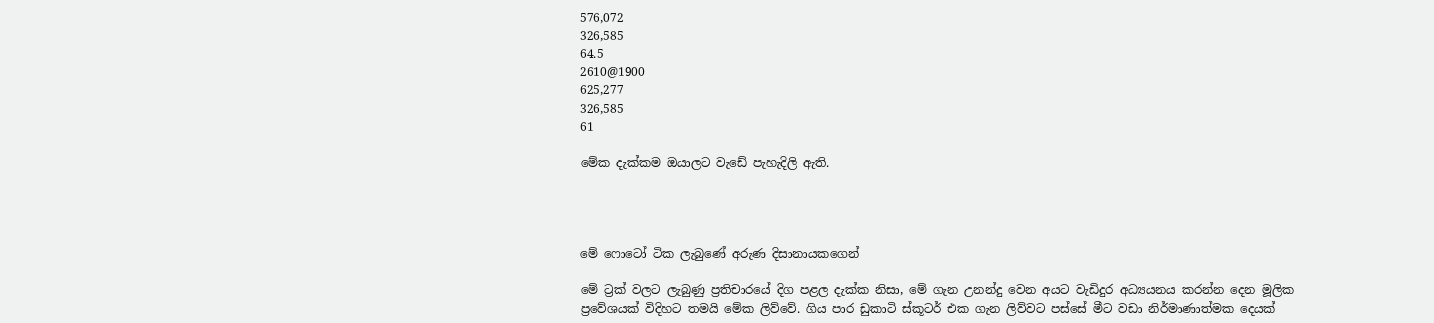576,072
326,585
64.5
2610@1900
625,277
326,585
61

මේක දැක්කම ඔයාලට වැඩේ පැහැදිලි ඇති.




මේ ෆොටෝ ටික ලැබුණේ අරුණ දිසානායකගෙන්

මේ ට්‍රක් වලට ලැබුණු ප්‍රතිචාරයේ දිග පළල දැක්ක නිසා, මේ ගැන උනන්දු වෙන අයට වැඩිදුර අධ්‍යයනය කරන්න දෙන මූලික ප්‍රවේශයක් විදිහට තමයි මේක ලිව්වේ. ගිය පාර ඩුකාටි ස්කූටර් එක ගැන ලිව්වට පස්සේ මීට වඩා නිර්මාණාත්මක දෙයක්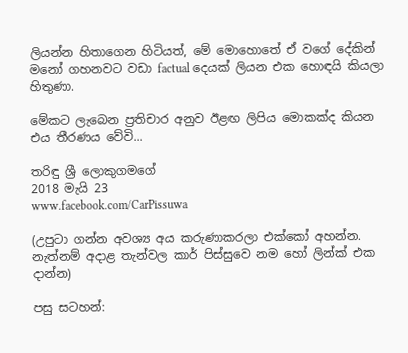ලියන්න හිතාගෙන හිටියත්, මේ මොහොතේ ඒ වගේ දේකින් මනෝ ගහනවට වඩා factual දෙයක් ලියන එක හොඳයි කියලා හිතුණා.

මේකට ලැබෙන ප්‍රතිචාර අනුව ඊළඟ ලිපිය මොකක්ද කියන එය තීරණය වේවි...

තරිඳු ශ්‍රී ලොකුගමගේ
2018 මැයි 23
www.facebook.com/CarPissuwa

(උපුටා ගන්න අවශ්‍ය අය කරුණාකරලා එක්කෝ අහන්න. නැත්නම් අදාළ තැන්වල කාර් පිස්සුවෙ නම හෝ ලින්ක් එක දාන්න)

පසු සටහන්: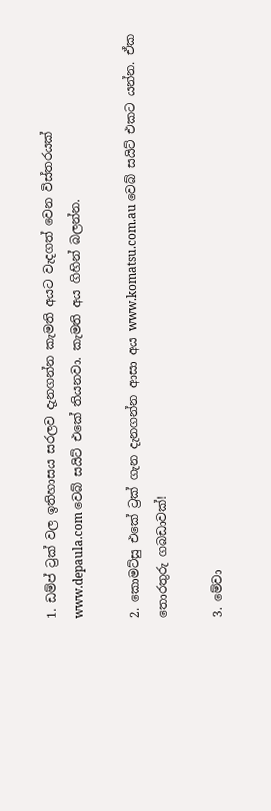1. ඩම්ප් ට්‍රක් වල ඉතිහාසය සරලව දැනගන්න කැමති අයට වැදගත් වෙන විස්තරයක් www.depaula.com වෙබ් සයිට් එකේ තියනවා. කැමති අය ගිහින් බලන්න.

2. කොමට්සු එකේ ට්‍රක් ගැන දැනගන්න ආසා අය www.komatsu.com.au වෙබ් සයිට් එකට යන්න. ඒක තොරතුරු ගබඩාවක්!

3. මේවා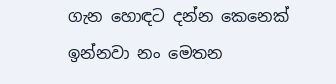ගැන හොඳට දන්න කෙනෙක් ඉන්නවා නං මෙතන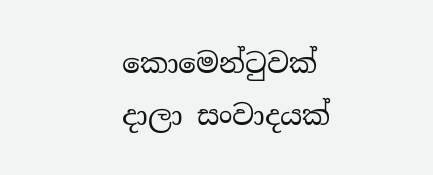කොමෙන්ටුවක් දාලා සංවාදයක්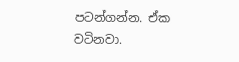පටන්ගන්න. ඒක වටිනවා.